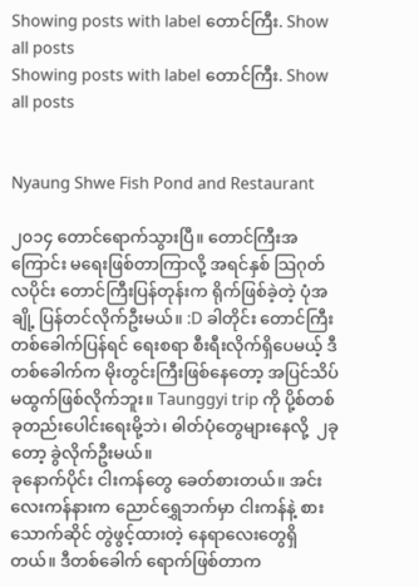Showing posts with label တောင်ကြီး. Show all posts
Showing posts with label တောင်ကြီး. Show all posts


Nyaung Shwe Fish Pond and Restaurant

၂၀၁၄ တောင်ရောက်သွားပြီ။ တောင်ကြီးအကြောင်း မရေးဖြစ်တာကြာလို့ အရင်နှစ် သြဂုတ်လပိုင်း တောင်ကြီးပြန်တုန်းက ရိုက်ဖြစ်ခဲ့တဲ့ ပုံအချို့ ပြန်တင်လိုက်ဦးမယ်။ :D ခါတိုင်း တောင်ကြီးတစ်ခေါက်ပြန်ရင် ရေးစရာ စီးရီးလိုက်ရှိပေမယ့် ဒီတစ်ခေါက်က မိုးတွင်းကြီးဖြစ်နေတော့ အပြင်သိပ်မထွက်ဖြစ်လိုက်ဘူး။ Taunggyi trip ကို ပို့စ်တစ်ခုတည်းပေါင်းရေးမို့ဘဲ၊ ဓါတ်ပုံတွေများနေလို့  ၂ခုတော့ ခွဲလိုက်ဦးမယ်။
ခုနောက်ပိုင်း ငါးကန်တွေ ခေတ်စားတယ်။ အင်းလေးကန်နားက ညောင်ရွှေဘက်မှာ ငါးကန်နဲ့ စားသောက်ဆိုင် တွဲဖွင့်ထားတဲ့ နေရာလေးတွေရှိတယ်။ ဒီတစ်ခေါက် ရောက်ဖြစ်တာက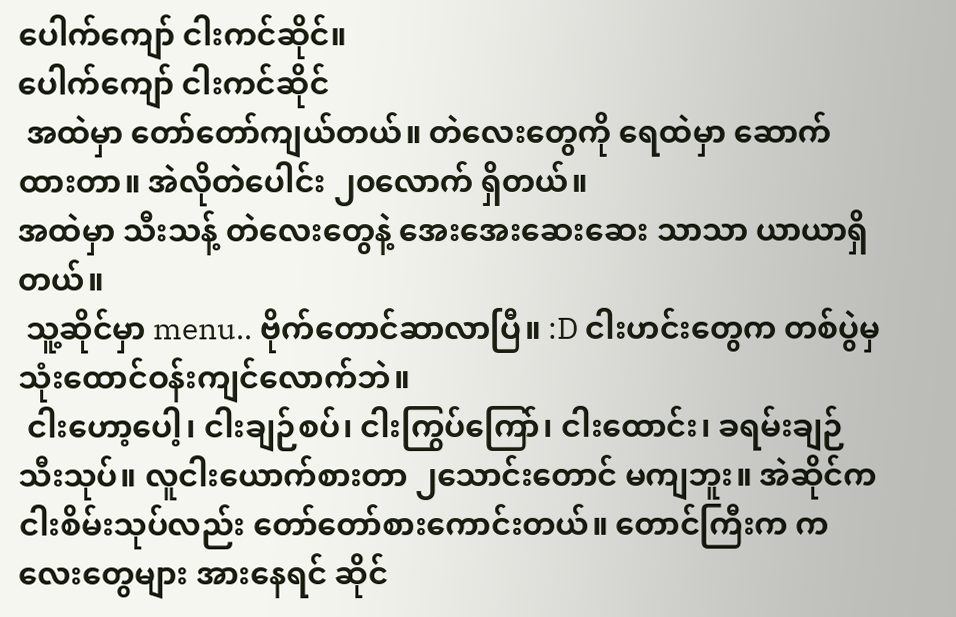ပေါက်ကျော် ငါးကင်ဆိုင်။
ပေါက်ကျော် ငါးကင်ဆိုင်
 အထဲမှာ တော်တော်ကျယ်တယ်။ တဲလေးတွေကို ရေထဲမှာ ဆောက်ထားတာ။ အဲလိုတဲပေါင်း ၂၀လောက် ရှိတယ်။
အထဲမှာ သီးသန့် တဲလေးတွေနဲ့ အေးအေးဆေးဆေး သာသာ ယာယာရှိတယ်။
 သူ့ဆိုင်မှာ menu.. ဗိုက်တောင်ဆာလာပြီ။ :D ငါးဟင်းတွေက တစ်ပွဲမှ သုံးထောင်ဝန်းကျင်လောက်ဘဲ။
 ငါးဟော့ပေါ့၊ ငါးချဉ်စပ်၊ ငါးကြွပ်ကြော်၊ ငါးထောင်း၊ ခရမ်းချဉ်သီးသုပ်။ လူငါးယောက်စားတာ ၂သောင်းတောင် မကျဘူး။ အဲဆိုင်က ငါးစိမ်းသုပ်လည်း တော်တော်စားကောင်းတယ်။ တောင်ကြီးက ကလေးတွေများ အားနေရင် ဆိုင်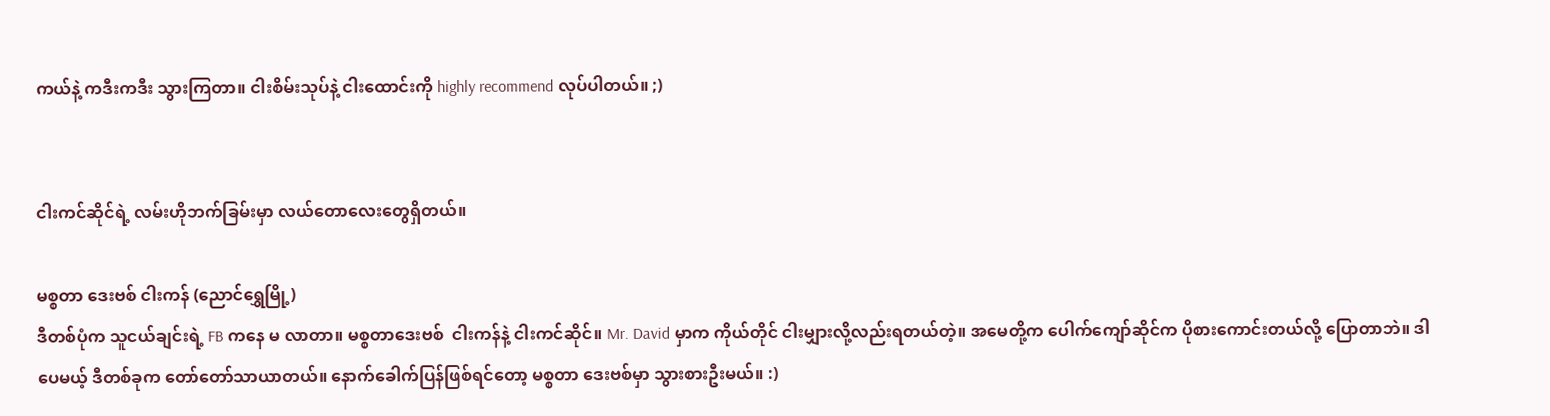ကယ်နဲ့ ကဒီးကဒီး သွားကြတာ။ ငါးစိမ်းသုပ်နဲ့ ငါးထောင်းကို highly recommend လုပ်ပါတယ်။ ;)


ငါးကင်ဆိုင်ရဲ့ လမ်းဟိုဘက်ခြမ်းမှာ လယ်တောလေးတွေရှိတယ်။

မစ္စတာ ဒေးဗစ် ငါးကန် (ညောင်ရွှေမြို့)
ဒီတစ်ပုံက သူငယ်ချင်းရဲ့ FB ကနေ မ လာတာ။ မစ္စတာဒေးဗစ်  ငါးကန်နဲ့ ငါးကင်ဆိုင်။ Mr. David မှာက ကိုယ်တိုင် ငါးမျှားလို့လည်းရတယ်တဲ့။ အမေတို့က ပေါက်ကျော်ဆိုင်က ပိုစားကောင်းတယ်လို့ ပြောတာဘဲ။ ဒါပေမယ့် ဒီတစ်ခုက တော်တော်သာယာတယ်။ နောက်ခေါက်ပြန်ဖြစ်ရင်တော့ မစ္စတာ ဒေးဗစ်မှာ သွားစားဦးမယ်။ :)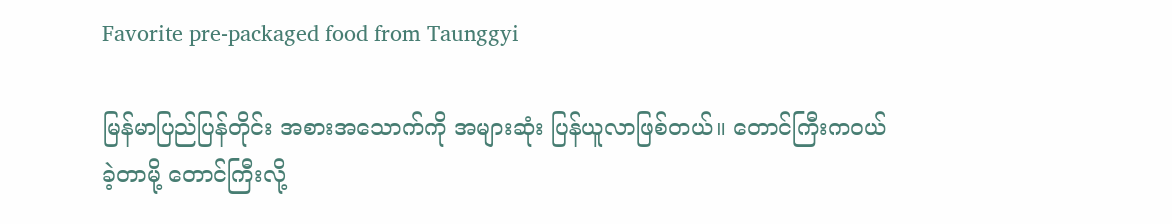Favorite pre-packaged food from Taunggyi

မြန်မာပြည်ပြန်တိုင်း အစားအသောက်ကို အများဆုံး ပြန်ယူလာဖြစ်တယ်။ တောင်ကြီးကဝယ်ခဲ့တာမို့ တောင်ကြီးလို့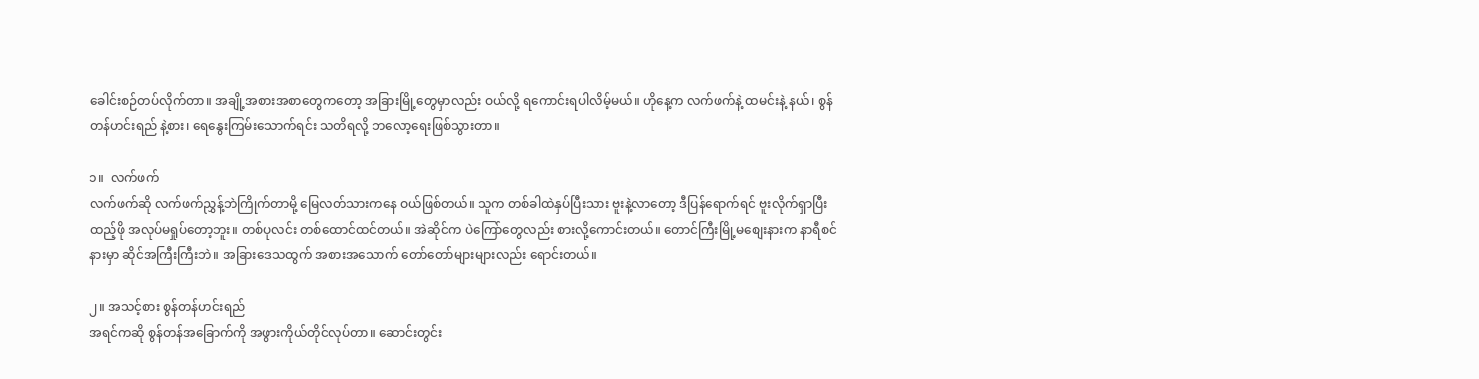ခေါင်းစဉ်တပ်လိုက်တာ။ အချို့အစားအစာတွေကတော့ အခြားမြို့တွေမှာလည်း ဝယ်လို့ ရကောင်းရပါလိမ့်မယ်။ ဟိုနေ့က လက်ဖက်နဲ့ ထမင်းနဲ့ နယ်၊ စွန်တန်ဟင်းရည် နဲ့စား၊ ရေနွေးကြမ်းသောက်ရင်း သတိရလို့ ဘလော့ရေးဖြစ်သွားတာ။

၁။  လက်ဖက်
လက်ဖက်ဆို လက်ဖက်ညွှန့်ဘဲကြိုက်တာမို့ မြေလတ်သားကနေ ဝယ်ဖြစ်တယ်။ သူက တစ်ခါထဲနှပ်ပြီးသား ဗူးနဲ့လာတော့ ဒီပြန်ရောက်ရင် ဗူးလိုက်ရှာပြီး ထည့်ဖို အလုပ်မရှုပ်တော့ဘူး။ တစ်ပုလင်း တစ်ထောင်ထင်တယ်။ အဲဆိုင်က ပဲကြော်တွေလည်း စားလို့ကောင်းတယ်။ တောင်ကြီးမြို့မစျေးနားက နာရီစင်နားမှာ ဆိုင်အကြီးကြီးဘဲ။ အခြားဒေသထွက် အစားအသောက် တော်တော်များများလည်း ရောင်းတယ်။

၂။ အသင့်စား စွန်တန်ဟင်းရည်
အရင်ကဆို စွန်တန်အခြောက်ကို အဖွားကိုယ်တိုင်လုပ်တာ။ ဆောင်းတွင်း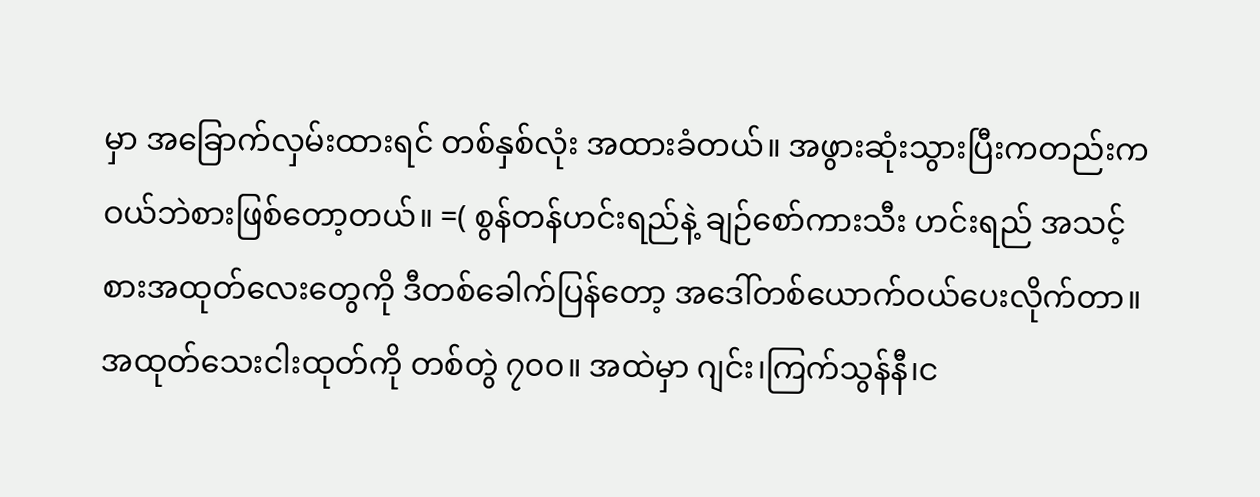မှာ အခြောက်လှမ်းထားရင် တစ်နှစ်လုံး အထားခံတယ်။ အဖွားဆုံးသွားပြီးကတည်းက ဝယ်ဘဲစားဖြစ်တော့တယ်။ =( စွန်တန်ဟင်းရည်နဲ့ ချဉ်စော်ကားသီး ဟင်းရည် အသင့်စားအထုတ်လေးတွေကို ဒီတစ်ခေါက်ပြန်တော့ အဒေါ်တစ်ယောက်ဝယ်ပေးလိုက်တာ။ အထုတ်သေးငါးထုတ်ကို တစ်တွဲ ၇၀၀။ အထဲမှာ ဂျင်း၊ကြက်သွန်နီ၊င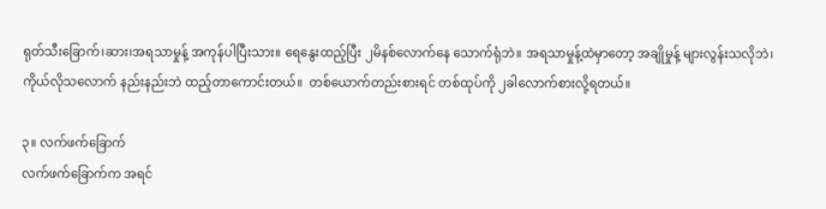ရုတ်သီးခြောက်၊ဆား၊အရသာမှုန့် အကုန်ပါပြီးသား။ ရေနွေးထည့်ပြီး ၂မိနစ်လောက်နေ သောက်ရုံဘဲ။ အရသာမှုန့်ထဲမှာတော့ အချိုမှုန့် များလွန်းသလိုဘဲ၊ ကိုယ်လိုသလောက် နည်းနည်းဘဲ ထည့်တာကောင်းတယ်။  တစ်ယောက်တည်းစားရင် တစ်ထုပ်ကို ၂ခါလောက်စားလို့ရတယ်။

၃။ လက်ဖက်ခြောက်
လက်ဖက်ခြောက်က အရင်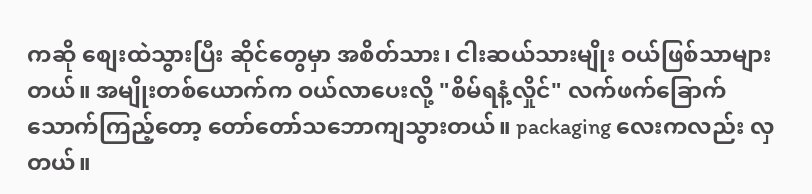ကဆို စျေးထဲသွားပြီး ဆိုင်တွေမှာ အစိတ်သား၊ ငါးဆယ်သားမျိုး ဝယ်ဖြစ်သာများတယ်။ အမျိုးတစ်ယောက်က ဝယ်လာပေးလို့ "စိမ်ရနံ့လှိုင်" လက်ဖက်ခြောက်သောက်ကြည့်တော့ တော်တော်သဘောကျသွားတယ်။ packaging လေးကလည်း လှတယ်။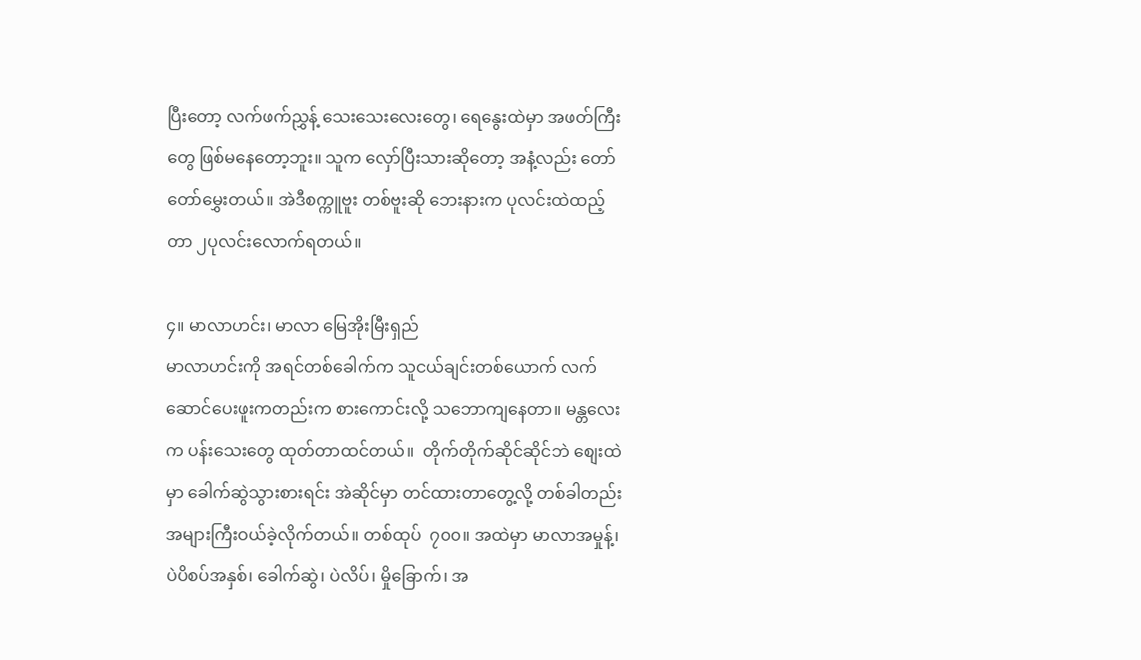ပြီးတော့ လက်ဖက်ညွှန့် သေးသေးလေးတွေ၊ ရေနွေးထဲမှာ အဖတ်ကြီးတွေ ဖြစ်မနေတော့ဘူး။ သူက လှော်ပြီးသားဆိုတော့ အနံ့လည်း တော်တော်မွှေးတယ်။ အဲဒီစက္ကူဗူး တစ်ဗူးဆို ဘေးနားက ပုလင်းထဲထည့်တာ ၂ပုလင်းလောက်ရတယ်။

၄။ မာလာဟင်း၊ မာလာ မြေအိုးမြီးရှည်
မာလာဟင်းကို အရင်တစ်ခေါက်က သူငယ်ချင်းတစ်ယောက် လက်ဆောင်ပေးဖူးကတည်းက စားကောင်းလို့ သဘောကျနေတာ။ မန္တလေးက ပန်းသေးတွေ ထုတ်တာထင်တယ်။  တိုက်တိုက်ဆိုင်ဆိုင်ဘဲ စျေးထဲမှာ ခေါက်ဆွဲသွားစားရင်း အဲဆိုင်မှာ တင်ထားတာတွေ့လို့ တစ်ခါတည်း အများကြီးဝယ်ခဲ့လိုက်တယ်။ တစ်ထုပ်  ၇၀၀။ အထဲမှာ မာလာအမှုန့်၊ ပဲပိစပ်အနှစ်၊ ခေါက်ဆွဲ၊ ပဲလိပ်၊ မှိုခြောက်၊ အ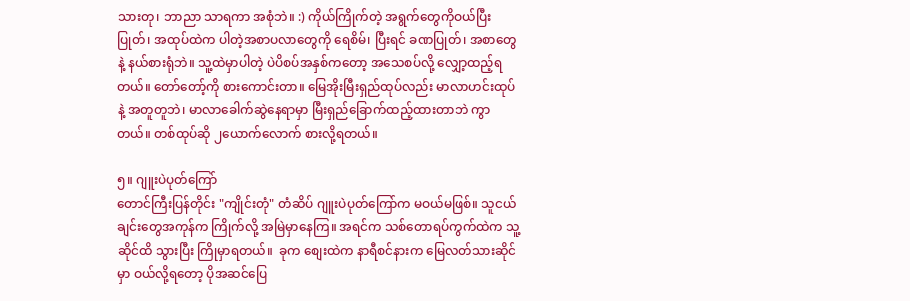သားတု၊ ဘာညာ သာရကာ အစုံဘဲ။ :) ကိုယ်ကြိုက်တဲ့ အရွက်တွေကိုဝယ်ပြီး ပြုတ်၊ အထုပ်ထဲက ပါတဲ့အစာပလာတွေကို ရေစိမ်၊ ပြီးရင် ခဏပြုတ်၊ အစာတွေနဲ့ နယ်စားရုံဘဲ။ သူ့ထဲမှာပါတဲ့ ပဲပိစပ်အနှစ်ကတော့ အသေစပ်လို့ လျှော့ထည့်ရတယ်။ တော်တော့်ကို စားကောင်းတာ။ မြေအိုးမြီးရှည်ထုပ်လည်း မာလာဟင်းထုပ်နဲ့ အတူတူဘဲ၊ မာလာခေါက်ဆွဲနေရာမှာ မြီးရှည်ခြောက်ထည့်ထားတာဘဲ ကွာတယ်။ တစ်ထုပ်ဆို ၂ယောက်လောက် စားလို့ရတယ်။

၅။ ဂျူးပဲပုတ်ကြော်
တောင်ကြီးပြန်တိုင်း "ကျိုင်းတုံ" တံဆိပ် ဂျူးပဲပုတ်ကြော်က မဝယ်မဖြစ်။ သူငယ်ချင်းတွေအကုန်က ကြိုက်လို့ အမြဲမှာနေကြ။ အရင်က သစ်တောရပ်ကွက်ထဲက သူ့ဆိုင်ထိ သွားပြီး ကြိုမှာရတယ်။  ခုက စျေးထဲက နာရီစင်နားက မြေလတ်သားဆိုင်မှာ ဝယ်လို့ရတော့ ပိုအဆင်ပြေ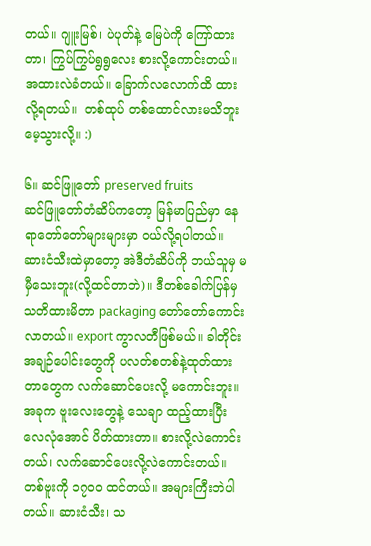တယ်။ ဂျူးမြစ်၊ ပဲပုတ်နဲ့ မြေပဲကို ကြော်ထားတာ၊ ကြွပ်ကြွပ်ရွရွလေး စားလို့ကောင်းတယ်။ အထားလဲခံတယ်။ ခြောက်လလောက်ထိ ထားလို့ရတယ်။  တစ်ထုပ် တစ်ထောင်လားမသိဘူး မေ့သွားလို့။ :)

၆။ ဆင်ဖြူတော် preserved fruits
ဆင်ဖြူတော်တံဆိပ်ကတော့ မြန်မာပြည်မှာ နေရာတော်တော်များများမှာ ဝယ်လို့ရပါတယ်။ ဆားငံသီးထဲမှာတော့ အဲဒီတံဆိပ်ကို ဘယ်သူမှ မမှီသေးဘူး(လို့ထင်တာဘဲ)။ ဒီတစ်ခေါက်ပြန်မှ သတိထားမိတာ packaging တော်တော်ကောင်းလာတယ်။ export ကွာလတီဖြစ်မယ်။ ခါတိုင်း အချဉ်ပေါင်းတွေကို ပလတ်စတစ်နဲ့ထုတ်ထားတာတွေက လက်ဆောင်ပေးလို့ မကောင်းဘူး။ အခုက ဗူးလေးတွေနဲ့ သေချာ ထည့်ထားပြီး လေလုံအောင် ပိတ်ထားတာ။ စားလို့လဲကောင်းတယ်၊ လက်ဆောင်ပေးလို့လဲကောင်းတယ်။ တစ်ဗူးကို ၁၇၀၀ ထင်တယ်။ အများကြီးဘဲပါတယ်။ ဆားငံသီး၊ သ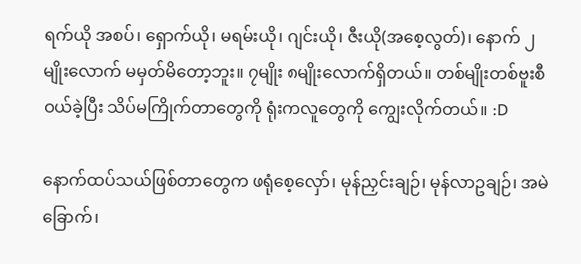ရက်ယို အစပ်၊ ရှောက်ယို၊ မရမ်းယို၊ ဂျင်းယို၊ ဇီးယို(အစေ့လွတ်)၊ နောက် ၂မျိုးလောက် မမှတ်မိတော့ဘူး။ ၇မျိုး ၈မျိုးလောက်ရှိတယ်။ တစ်မျိုးတစ်ဗူးစီဝယ်ခဲ့ပြီး သိပ်မကြိုက်တာတွေကို ရုံးကလူတွေကို ကျွေးလိုက်တယ်။ :D

နောက်ထပ်သယ်ဖြစ်တာတွေက ဖရုံစေ့လှော်၊ မုန်ညှင်းချဉ်၊ မုန်လာဥချဉ်၊ အမဲခြောက်၊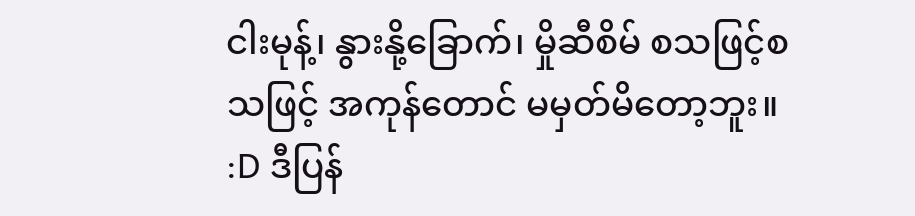ငါးမုန့်၊ နွားနို့ခြောက်၊ မှိုဆီစိမ် စသဖြင့်စသဖြင့် အကုန်တောင် မမှတ်မိတော့ဘူး။  :D ဒီပြန်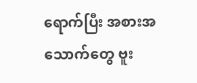ရောက်ပြီး အစားအသောက်တွေ ဗူး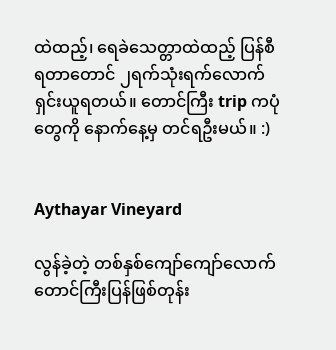ထဲထည့်၊ ရေခဲသေတ္တာထဲထည့် ပြန်စီရတာတောင် ၂ရက်သုံးရက်လောက် ရှင်းယူရတယ်။ တောင်ကြီး trip ကပုံတွေကို နောက်နေ့မှ တင်ရဦးမယ်။ :)


Aythayar Vineyard

လွန်ခဲ့တဲ့ တစ်နှစ်ကျော်ကျော်လောက် တောင်ကြီးပြန်ဖြစ်တုန်း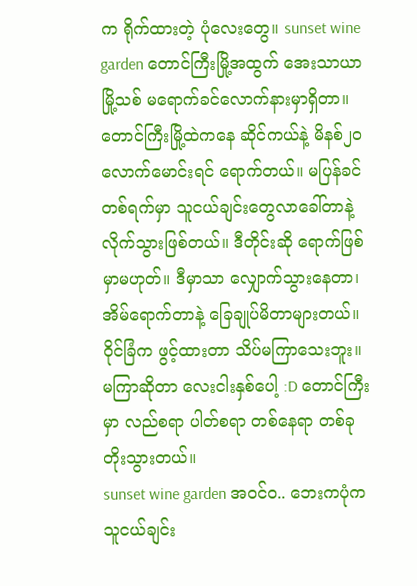က ရိုက်ထားတဲ့ ပုံလေးတွေ။ sunset wine garden တောင်ကြီးမြို့အထွက် အေးသာယာမြို့သစ် မရောက်ခင်လောက်နားမှာရှိတာ။ တောင်ကြီးမြို့ထဲကနေ ဆိုင်ကယ်နဲ့ မိနစ်၂၀လောက်မောင်းရင် ရောက်တယ်။ မပြန်ခင်တစ်ရက်မှာ သူငယ်ချင်းတွေလာခေါ်တာနဲ့ လိုက်သွားဖြစ်တယ်။ ဒီတိုင်းဆို ရောက်ဖြစ်မှာမဟုတ်။ ဒီမှာသာ လျှောက်သွားနေတာ၊ အိမ်ရောက်တာနဲ့ ခြေချုပ်မိတာများတယ်။ ဝိုင်ခြံက ဖွင့်ထားတာ သိပ်မကြာသေးဘူး။ မကြာဆိုတာ လေးငါးနှစ်ပေါ့ :D တောင်ကြီးမှာ လည်စရာ ပါတ်စရာ တစ်နေရာ တစ်ခု တိုးသွားတယ်။
sunset wine garden အဝင်ဝ.. ဘေးကပုံက သူငယ်ချင်း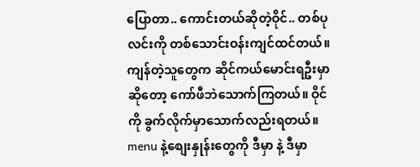ပြောတာ.. ကောင်းတယ်ဆိုတဲ့ဝိုင်.. တစ်ပုလင်းကို တစ်သောင်းဝန်းကျင်ထင်တယ်။ ကျန်တဲ့သူတွေက ဆိုင်ကယ်မောင်းရဦးမှာဆိုတော့ ကော်ဖီဘဲသောက်ကြတယ်။ ဝိုင်ကို ခွက်လိုက်မှာသောက်လည်းရတယ်။ menu နဲ့စျေးနှုန်းတွေကို ဒီမှာ နဲ့ ဒီမှာ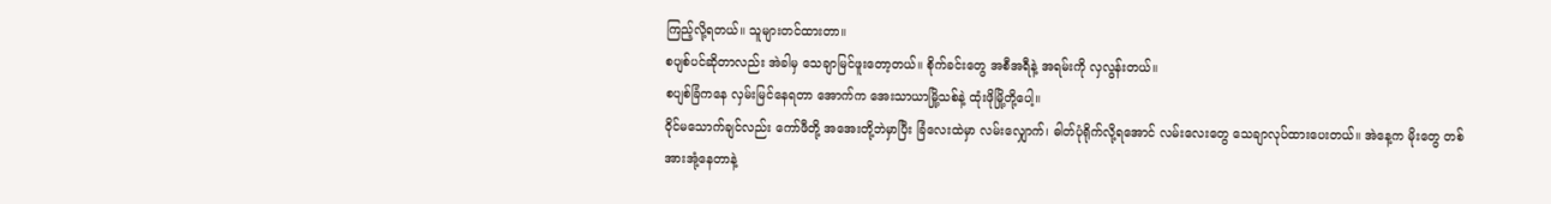ကြည့်လို့ရတယ်။ သူများတင်ထားတာ။
စပျစ်ပင်ဆိုတာလည်း အဲခါမှ သေချာမြင်ဖူးတော့တယ်။ စိုက်ခင်းတွေ အစီအရီနဲ့ အရမ်းကို လှလွန်းတယ်။
စပျစ်ခြံကနေ လှမ်းမြင်နေရတာ အောက်က အေးသာယာမြို့သစ်နဲ့ ထုံးဖိုမြို့တို့ပေါ့။
ဝိုင်မသောက်ချင်လည်း ကော်ဖီတို့ အအေးတို့ဘဲမှာပြီး ခြံလေးထဲမှာ လမ်းလျှောက်၊ ဓါတ်ပုံရိုက်လို့ရအောင် လမ်းလေးတွေ သေချာလုပ်ထားပေးတယ်။ အဲနေ့က မိုးတွေ တစ်အားအုံ့နေတာနဲ့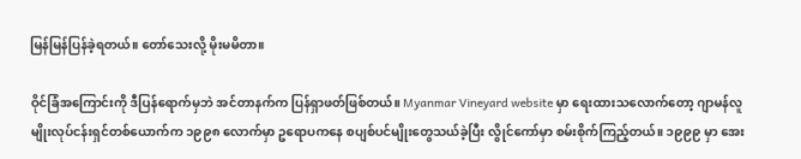မြန်မြန်ပြန်ခဲ့ရတယ်။ တော်သေးလို့ မိုးမမိတာ။

ဝိုင်ခြံအကြောင်းကို ဒီပြန်ရောက်မှဘဲ အင်တာနက်က ပြန်ရှာဖတ်ဖြစ်တယ်။ Myanmar Vineyard website မှာ ရေးထားသလောက်တော့ ဂျာမန်လူမျိုးလုပ်ငန်းရှင်တစ်ယောက်က ၁၉၉၈ လောက်မှာ ဥရောပကနေ စပျစ်ပင်မျိုးတွေသယ်ခဲ့ပြီး လွိုင်ကော်မှာ စမ်းစိုက်ကြည့်တယ်။ ၁၉၉၉ မှာ အေး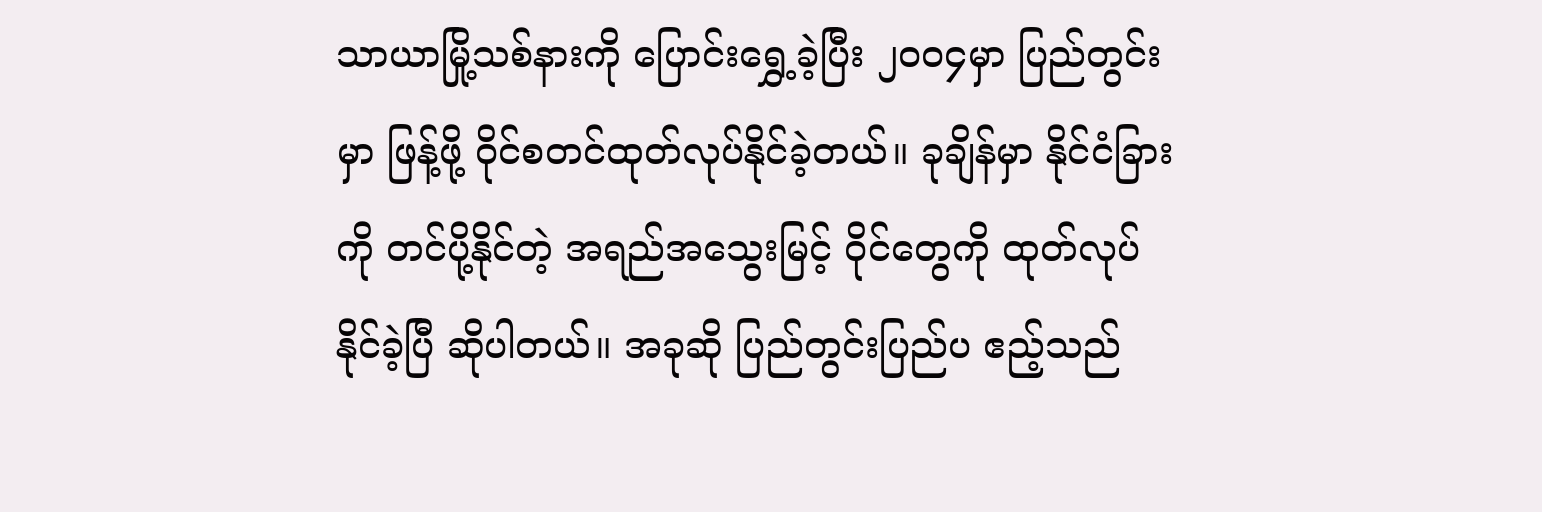သာယာမြို့သစ်နားကို ပြောင်းရွှေ့ခဲ့ပြီး ၂၀၀၄မှာ ပြည်တွင်းမှာ ဖြန့်ဖို့ ဝိုင်စတင်ထုတ်လုပ်နိုင်ခဲ့တယ်။ ခုချိန်မှာ နိုင်ငံခြားကို တင်ပို့နိုင်တဲ့ အရည်အသွေးမြင့် ဝိုင်တွေကို ထုတ်လုပ်နိုင်ခဲ့ပြီ ဆိုပါတယ်။ အခုဆို ပြည်တွင်းပြည်ပ ဧည့်သည်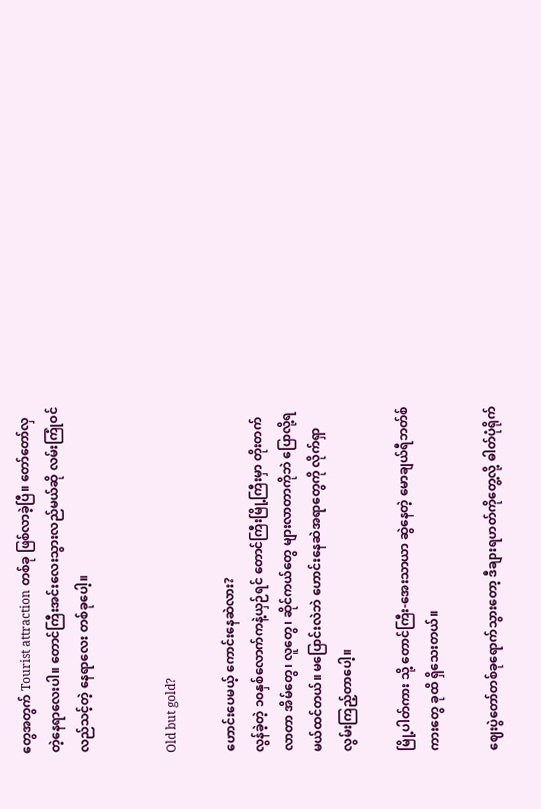တွေအတွက် Tourist attraction တစ်ခု ဖြစ်လာခဲ့ပြီ။ တော်တော်လှတဲ့နေရာလေးပါ။ တောင်ကြီးအင်းလေးသွားလည်မယ်ဆို လမ်းကြုံဝင်လည်သင့်တဲ့ နေရာလေး တစ်ခုပေါ့။


Old but gold?

ဟောင်းပေမယ့် ကောင်းနေဆဲလား?
လွန်ခဲ့တဲ့ ၁၀နှစ်လောက်ကနဲ့ယှဉ်ရင် တောင်ကြီးမြို့ကြီးမှာ တိုးတက်လာတာ အိမ်တွေ၊ လူတွေ၊ ဆိုင်ကယ်တွေ များလာတာကိုဘဲ ပြောလို့ရမယ်ထင်တယ်။ မပြောင်းလဲဘဲ ဟောင်းနေဆဲအရာတွေကို လိုက်ရှာလွမ်းကြည့်တာပေါ့။

မြို့ပါတ်ကား သို့ တောင်ကြီး-အေးသာယာ ဆွဲနေတဲ့ မောချယ်ရီဘတ်စ်ကားတွေ ခုထိ ရှိသေးတယ်။

ဈေးပွဲတော်တစ်ခုရောက်သွားတော့ ဒီချားရဟတ်ကိုတွေ့လို့ ဓါတ်ပုံရိုက်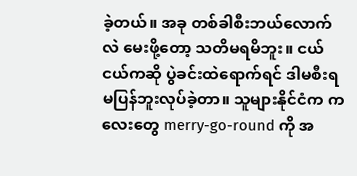ခဲ့တယ်။ အခု တစ်ခါစီးဘယ်လောက်လဲ မေးဖို့တော့ သတိမရမိဘူး။ ငယ်ငယ်ကဆို ပွဲခင်းထဲရောက်ရင် ဒါမစီးရ မပြန်ဘူးလုပ်ခဲ့တာ။ သူများနိုင်ငံက ကလေးတွေ merry-go-round ကို အ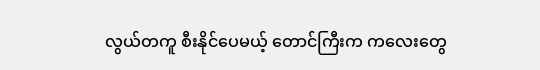လွယ်တကူ စီးနိုင်ပေမယ့် တောင်ကြီးက ကလေးတွေ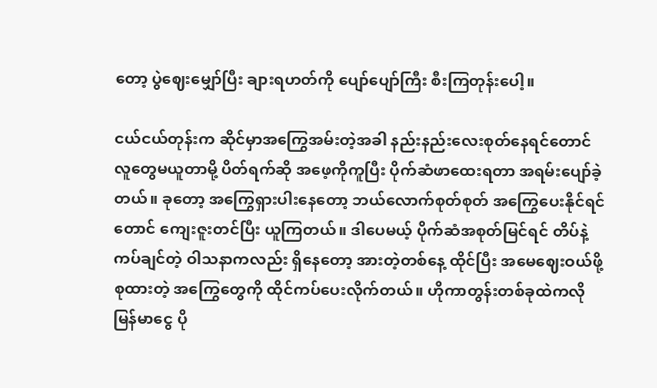တော့ ပွဲဈေးမျှော်ပြီး ချားရဟတ်ကို ပျော်ပျော်ကြီး စီးကြတုန်းပေါ့။

ငယ်ငယ်တုန်းက ဆိုင်မှာအကြွေအမ်းတဲ့အခါ နည်းနည်းလေးစုတ်နေရင်တောင် လူတွေမယူတာမို့ ပိတ်ရက်ဆို အဖေ့ကိုကူပြီး ပိုက်ဆံဖာထေးရတာ အရမ်းပျော်ခဲ့တယ်။ ခုတော့ အကြွေရှားပါးနေတော့ ဘယ်လောက်စုတ်စုတ် အကြွေပေးနိုင်ရင်တောင် ကျေးဇူးတင်ပြီး ယူကြတယ်။ ဒါပေမယ့် ပိုက်ဆံအစုတ်မြင်ရင် တိပ်နဲ့ကပ်ချင်တဲ့ ဝါသနာကလည်း ရှိနေတော့ အားတဲ့တစ်နေ့ ထိုင်ပြီး အမေဈေးဝယ်ဖို့ စုထားတဲ့ အကြွေတွေကို ထိုင်ကပ်ပေးလိုက်တယ်။ ဟိုကာတွန်းတစ်ခုထဲကလို မြန်မာငွေ ပို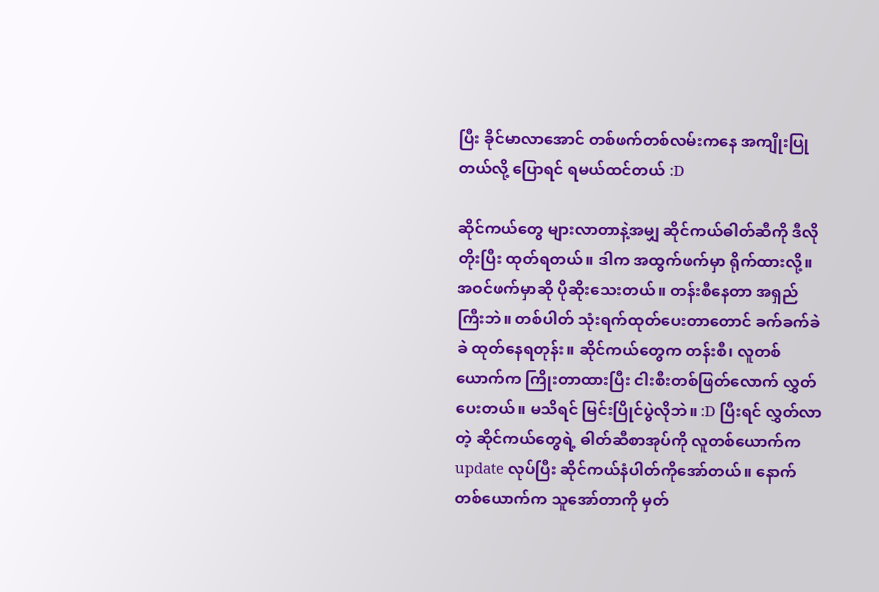ပြီး ခိုင်မာလာအောင် တစ်ဖက်တစ်လမ်းကနေ အကျိုးပြုတယ်လို့ ပြောရင် ရမယ်ထင်တယ် :D

ဆိုင်ကယ်တွေ များလာတာနဲ့အမျှ ဆိုင်ကယ်ဓါတ်ဆီကို ဒီလိုတိုးပြီး ထုတ်ရတယ်။ ဒါက အထွက်ဖက်မှာ ရိုက်ထားလို့။ အဝင်ဖက်မှာဆို ပိုဆိုးသေးတယ်။ တန်းစီနေတာ အရှည်ကြီးဘဲ။ တစ်ပါတ် သုံးရက်ထုတ်ပေးတာတောင် ခက်ခက်ခဲခဲ ထုတ်နေရတုန်း။ ဆိုင်ကယ်တွေက တန်းစီ၊ လူတစ်ယောက်က ကြိုးတာထားပြီး ငါးစီးတစ်ဖြတ်လောက် လွှတ်ပေးတယ်။ မသိရင် မြင်းပြိုင်ပွဲလိုဘဲ။ :D ပြီးရင် လွှတ်လာတဲ့ ဆိုင်ကယ်တွေရဲ့ ဓါတ်ဆီစာအုပ်ကို လူတစ်ယောက်က update လုပ်ပြီး ဆိုင်ကယ်နံပါတ်ကိုအော်တယ်။ နောက်တစ်ယောက်က သူအော်တာကို မှတ်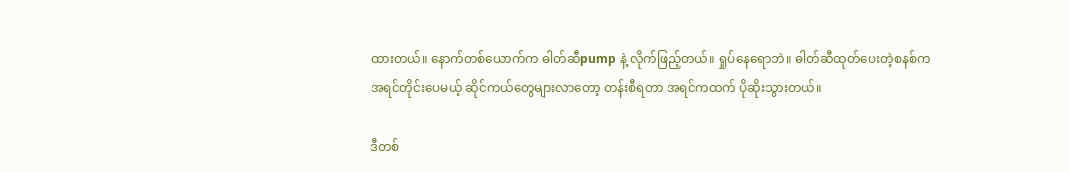ထားတယ်။ နောက်တစ်ယောက်က ဓါတ်ဆီpump နဲ့ လိုက်ဖြည့်တယ်။ ရှုပ်နေရောဘဲ။ ဓါတ်ဆီထုတ်ပေးတဲ့စနစ်က အရင်တိုင်းပေမယ့် ဆိုင်ကယ်တွေများလာတော့ တန်းစီရတာ အရင်ကထက် ပိုဆိုးသွားတယ်။

ဒီတစ်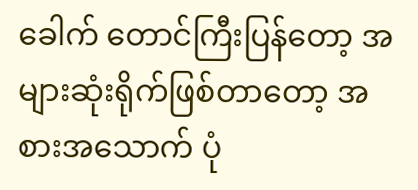ခေါက် တောင်ကြီးပြန်တော့ အများဆုံးရိုက်ဖြစ်တာတော့ အစားအသောက် ပုံ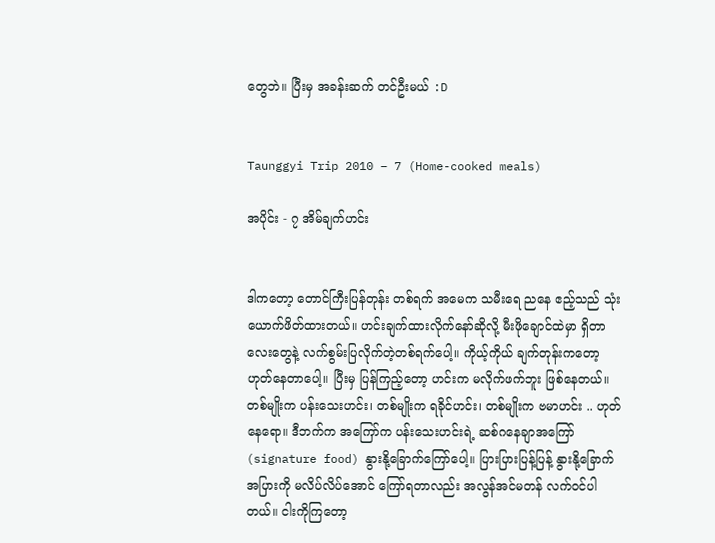တွေဘဲ။ ပြီးမှ အခန်းဆက် တင်ဦးမယ် :D


Taunggyi Trip 2010 – 7 (Home-cooked meals)

အပိုင်း - ၇ အိမ်ချက်ဟင်း


ဒါကတော့ တောင်ကြီးပြန်တုန်း တစ်ရက် အမေက သမီးရေ ညနေ ဧည့်သည် သုံးယောက်ဖိတ်ထားတယ်။ ဟင်းချက်ထားလိုက်နော်ဆိုလို့ မီးဖိုချောင်ထဲမှာ ရှိတာလေးတွေနဲ့ လက်စွမ်းပြလိုက်တဲ့တစ်ရက်ပေါ့။ ကိုယ့်ကိုယ် ချက်တုန်းကတော့ ဟုတ်နေတာပေါ့။ ပြီးမှ ပြန်ကြည့်တော့ ဟင်းက မလိုက်ဖက်ဘူး ဖြစ်နေတယ်။ တစ်မျိုးက ပန်းသေးဟင်း၊ တစ်မျိုးက ရခိုင်ဟင်း၊ တစ်မျိုးက ဗမာဟင်း .. ဟုတ်နေရော။ ဒီဘက်က အကြော်က ပန်းသေးဟင်းရဲ့ ဆစ်ဂနေချာအကြော်(signature food) နွားနို့ခြောက်ကြော်ပေါ့။ ပြားပြားပြန့်ပြန့် နွားနို့ခြောက်အပြားကို မလိပ်လိပ်အောင် ကြော်ရတာလည်း အလွန်အင်မတန် လက်ဝင်ပါတယ်။ ငါးကိုကြတော့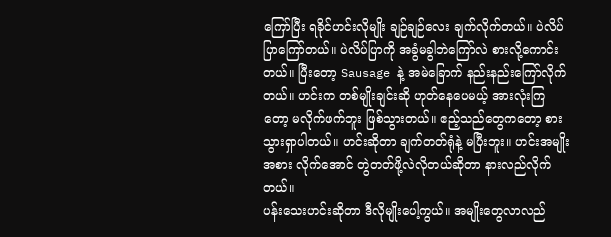ကြော်ပြီး ရခိုင်ဟင်းလိုမျိုး ချဉ်ချဉ်လေး ချက်လိုက်တယ်။ ပဲလိပ်ပြာကြော်တယ်။ ပဲလိပ်ပြာကို အခွံမခွါဘဲကြော်လဲ စားလို့ကောင်းတယ်။ ပြီးတော့ Sausage နဲ့ အမဲခြောက် နည်းနည်းကြော်လိုက်တယ်။ ဟင်းက တစ်မျိုးချင်းဆို ဟုတ်နေပေမယ့် အားလုံးကြတော့ မလိုက်ဖက်ဘူး ဖြစ်သွားတယ်။ ဧည့်သည်တွေကတော့ စားသွားရှာပါတယ်။ ဟင်းဆိုတာ ချက်တတ်ရုံနဲ့ မပြီးဘူး။ ဟင်းအမျိုးအစား လိုက်အောင် တွဲတတ်ဖို့လဲလိုတယ်ဆိုတာ နားလည်လိုက်တယ်။
ပန်းသေးဟင်းဆိုတာ ဒီလိုမျိုးပေါ့ကွယ်။ အမျိုးတွေလာလည်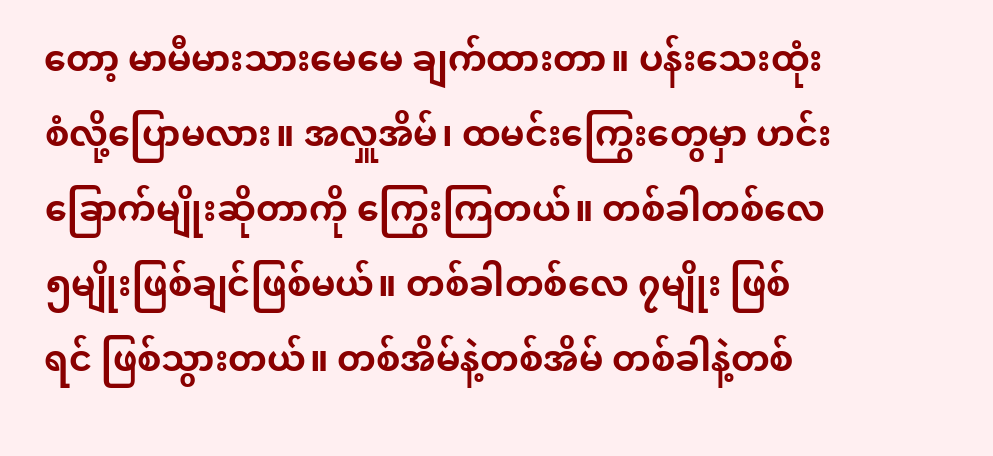တော့ မာမီမားသားမေမေ ချက်ထားတာ။ ပန်းသေးထုံးစံလို့ပြောမလား။ အလှူအိမ်၊ ထမင်းကြွေးတွေမှာ ဟင်းခြောက်မျိုးဆိုတာကို ကြွေးကြတယ်။ တစ်ခါတစ်လေ ၅မျိုးဖြစ်ချင်ဖြစ်မယ်။ တစ်ခါတစ်လေ ၇မျိုး ဖြစ်ရင် ဖြစ်သွားတယ်။ တစ်အိမ်နဲ့တစ်အိမ် တစ်ခါနဲ့တစ်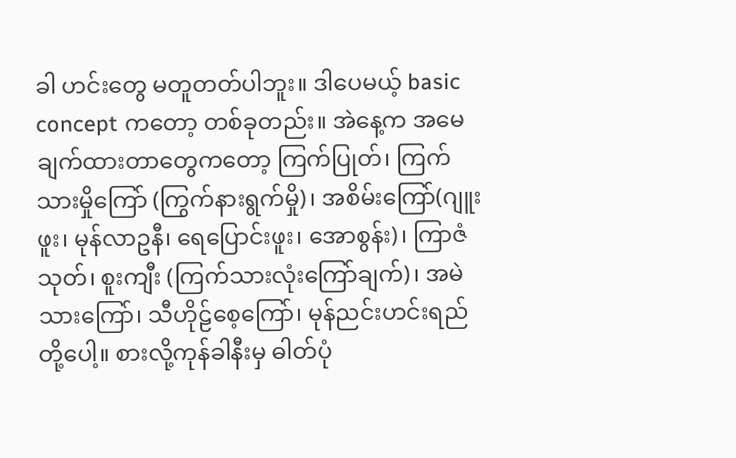ခါ ဟင်းတွေ မတူတတ်ပါဘူး။ ဒါပေမယ့် basic concept ကတော့ တစ်ခုတည်း။ အဲနေ့က အမေချက်ထားတာတွေကတော့ ကြက်ပြုတ်၊ ကြက်သားမှိုကြော် (ကြွက်နားရွက်မှို)၊ အစိမ်းကြော်(ဂျူးဖူး၊ မုန်လာဥနီ၊ ရေပြောင်းဖူး၊ အောစွန်း)၊ ကြာဇံသုတ်၊ စူးကျီး (ကြက်သားလုံးကြော်ချက်)၊ အမဲသားကြော်၊ သီဟိုဠ်စေ့ကြော်၊ မုန်ညင်းဟင်းရည် တို့ပေါ့။ စားလို့ကုန်ခါနီးမှ ဓါတ်ပုံ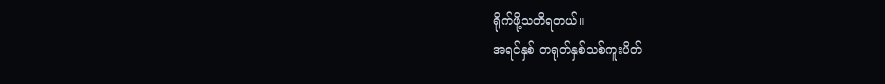ရိုက်ဖို့သတိရတယ်။
အရင်နှစ် တရုတ်နှစ်သစ်ကူးပိတ်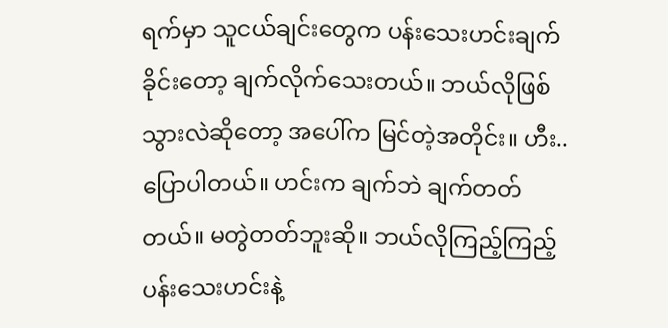ရက်မှာ သူငယ်ချင်းတွေက ပန်းသေးဟင်းချက်ခိုင်းတော့ ချက်လိုက်သေးတယ်။ ဘယ်လိုဖြစ်သွားလဲဆိုတော့ အပေါ်က မြင်တဲ့အတိုင်း။ ဟီး.. ပြောပါတယ်။ ဟင်းက ချက်ဘဲ ချက်တတ်တယ်။ မတွဲတတ်ဘူးဆို။ ဘယ်လိုကြည့်ကြည့် ပန်းသေးဟင်းနဲ့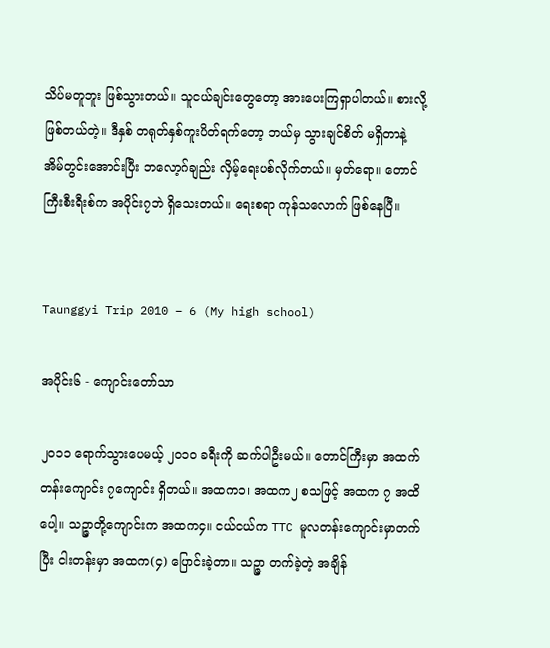သိပ်မတူဘူး ဖြစ်သွားတယ်။ သူငယ်ချင်းတွေတော့ အားပေးကြရှာပါတယ်။ စားလို့ဖြစ်တယ်တဲ့။ ဒီနှစ် တရုတ်နှစ်ကူးပိတ်ရက်တော့ ဘယ်မှ သွားချင်စိတ် မရှိတာနဲ့ အိမ်တွင်းအောင်းပြီး ဘလော့ဂ်ချည်း လှိမ့်ရေးပစ်လိုက်တယ်။ မှတ်ရော။ တောင်ကြီးစီးရီးစ်က အပိုင်း၇ဘဲ ရှိသေးတယ်။ ရေးစရာ ကုန်သလောက် ဖြစ်နေပြီ။


Taunggyi Trip 2010 – 6 (My high school)

အပိုင်း၆ - ကျောင်းတော်သာ

၂၀၁၁ ရောက်သွားပေမယ့် ၂၀၁၀ ခရီးကို ဆက်ပါဦးမယ်။ တောင်ကြီးမှာ အထက်တန်းကျောင်း ၇ကျောင်း ရှိတယ်။ အထက၁၊ အထက၂ စသဖြင့် အထက ၇ အထိပေါ့။ သဉ္ဇာတို့ကျောင်းက အထက၄။ ငယ်ငယ်က TTC မူလတန်းကျောင်းမှာတက်ပြီး ငါးတန်းမှာ အထက(၄) ပြောင်းခဲ့တာ။ သဉ္ဇာ တက်ခဲ့တဲ့ အချိန်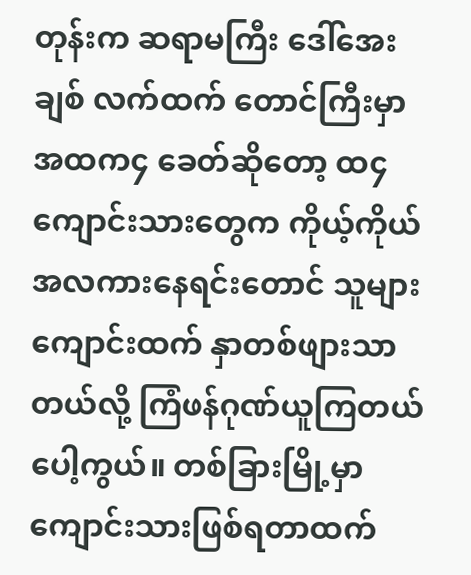တုန်းက ဆရာမကြီး ဒေါ်အေးချစ် လက်ထက် တောင်ကြီးမှာ အထက၄ ခေတ်ဆိုတော့ ထ၄ ကျောင်းသားတွေက ကိုယ့်ကိုယ် အလကားနေရင်းတောင် သူများကျောင်းထက် နှာတစ်ဖျားသာတယ်လို့ ကြံဖန်ဂုဏ်ယူကြတယ်ပေါ့ကွယ်။ တစ်ခြားမြို့မှာ ကျောင်းသားဖြစ်ရတာထက်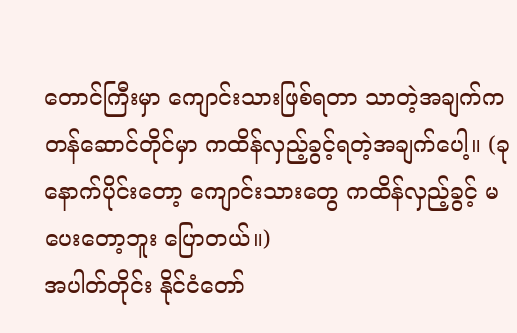တောင်ကြီးမှာ ကျောင်းသားဖြစ်ရတာ သာတဲ့အချက်က တန်ဆောင်တိုင်မှာ ကထိန်လှည့်ခွင့်ရတဲ့အချက်ပေါ့။ (ခုနောက်ပိုင်းတော့ ကျောင်းသားတွေ ကထိန်လှည့်ခွင့် မပေးတော့ဘူး ပြောတယ်။)
အပါတ်တိုင်း နိုင်ငံတော်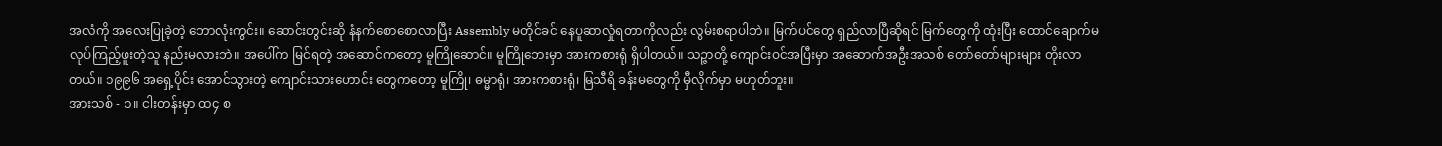အလံကို အလေးပြုခဲ့တဲ့ ဘောလုံးကွင်း။ ဆောင်းတွင်းဆို နံနက်စောစောလာပြီး Assembly မတိုင်ခင် နေပူဆာလှုံရတာကိုလည်း လွမ်းစရာပါဘဲ။ မြက်ပင်တွေ ရှည်လာပြီဆိုရင် မြက်တွေကို ထုံးပြီး ထောင်ချောက်မလုပ်ကြည့်ဖူးတဲ့သူ နည်းမလားဘဲ။ အပေါ်က မြင်ရတဲ့ အဆောင်ကတော့ မူကြိုဆောင်။ မူကြိုဘေးမှာ အားကစားရုံ ရှိပါတယ်။ သဉ္ဇာတို့ ကျောင်းဝင်အပြီးမှာ အဆောက်အဦးအသစ် တော်တော်များများ တိုးလာတယ်။ ၁၉၉၆ အရှေ့ပိုင်း အောင်သွားတဲ့ ကျောင်းသားဟောင်း တွေကတော့ မူကြို၊ ဓမ္မာရုံ၊ အားကစားရုံ၊ မြသီရိ ခန်းမတွေကို မှီလိုက်မှာ မဟုတ်ဘူး။
အားသစ် - ၁။ ငါးတန်းမှာ ထ၄ စ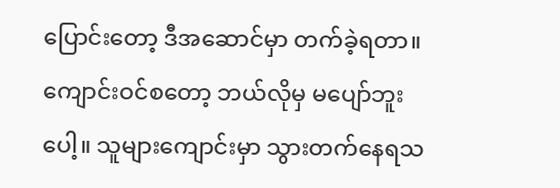ပြောင်းတော့ ဒီအဆောင်မှာ တက်ခဲ့ရတာ။ ကျောင်းဝင်စတော့ ဘယ်လိုမှ မပျော်ဘူးပေါ့။ သူများကျောင်းမှာ သွားတက်နေရသ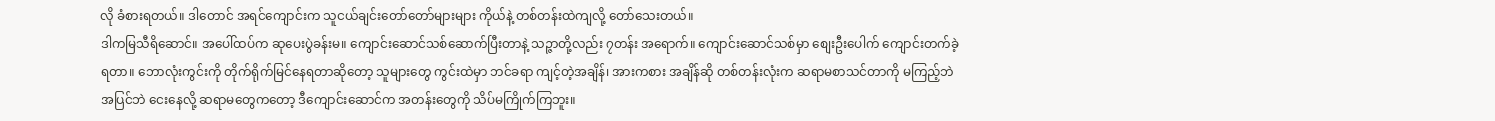လို ခံစားရတယ်။ ဒါတောင် အရင်ကျောင်းက သူငယ်ချင်းတော်တော်များများ ကိုယ်နဲ့ တစ်တန်းထဲကျလို့ တော်သေးတယ်။
ဒါကမြသီရိဆောင်။ အပေါ်ထပ်က ဆုပေးပွဲခန်းမ။ ကျောင်းဆောင်သစ်ဆောက်ပြီးတာနဲ့ သဉ္ဇာတို့လည်း ၇တန်း အရောက်။ ကျောင်းဆောင်သစ်မှာ စျေးဦးပေါက် ကျောင်းတက်ခဲ့ရတာ။ ဘောလုံးကွင်းကို တိုက်ရိုက်မြင်နေရတာဆိုတော့ သူများတွေ ကွင်းထဲမှာ ဘင်ခရာ ကျင့်တဲ့အချိန်၊ အားကစား အချိန်ဆို တစ်တန်းလုံးက ဆရာမစာသင်တာကို မကြည့်ဘဲ အပြင်ဘဲ ငေးနေလို့ ဆရာမတွေကတော့ ဒီကျောင်းဆောင်က အတန်းတွေကို သိပ်မကြိုက်ကြဘူး။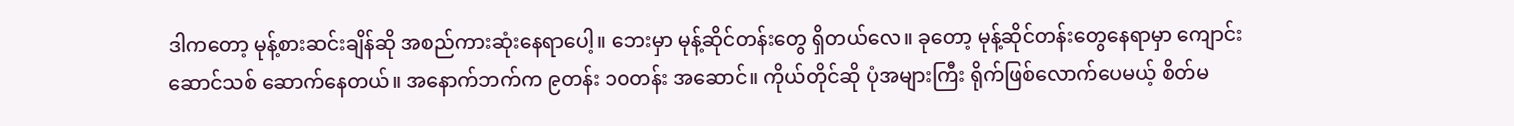ဒါကတော့ မုန့်စားဆင်းချိန်ဆို အစည်ကားဆုံးနေရာပေါ့။ ဘေးမှာ မုန့်ဆိုင်တန်းတွေ ရှိတယ်လေ။ ခုတော့ မုန့်ဆိုင်တန်းတွေနေရာမှာ ကျောင်းဆောင်သစ် ဆောက်နေတယ်။ အနောက်ဘက်က ၉တန်း ၁၀တန်း အဆောင်။ ကိုယ်တိုင်ဆို ပုံအများကြီး ရိုက်ဖြစ်လောက်ပေမယ့် စိတ်မ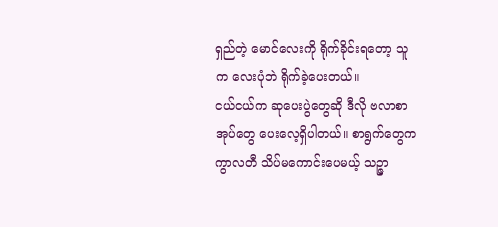ရှည်တဲ့ မောင်လေးကို ရိုက်ခိုင်းရတော့ သူက လေးပုံဘဲ ရိုက်ခဲ့ပေးတယ်။
ငယ်ငယ်က ဆုပေးပွဲတွေဆို ဒီလို ဗလာစာအုပ်တွေ ပေးလေ့ရှိပါတယ်။ စာရွက်တွေက ကွာလတီ သိပ်မကောင်းပေမယ့် သဉ္ဇာ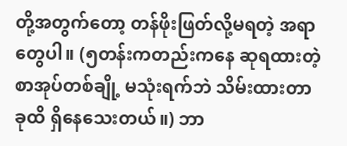တို့အတွက်တော့ တန်ဖိုးဖြတ်လို့မရတဲ့ အရာတွေပါ။ (၅တန်းကတည်းကနေ ဆုရထားတဲ့စာအုပ်တစ်ချို့ မသုံးရက်ဘဲ သိမ်းထားတာ ခုထိ ရှိနေသေးတယ်။) ဘာ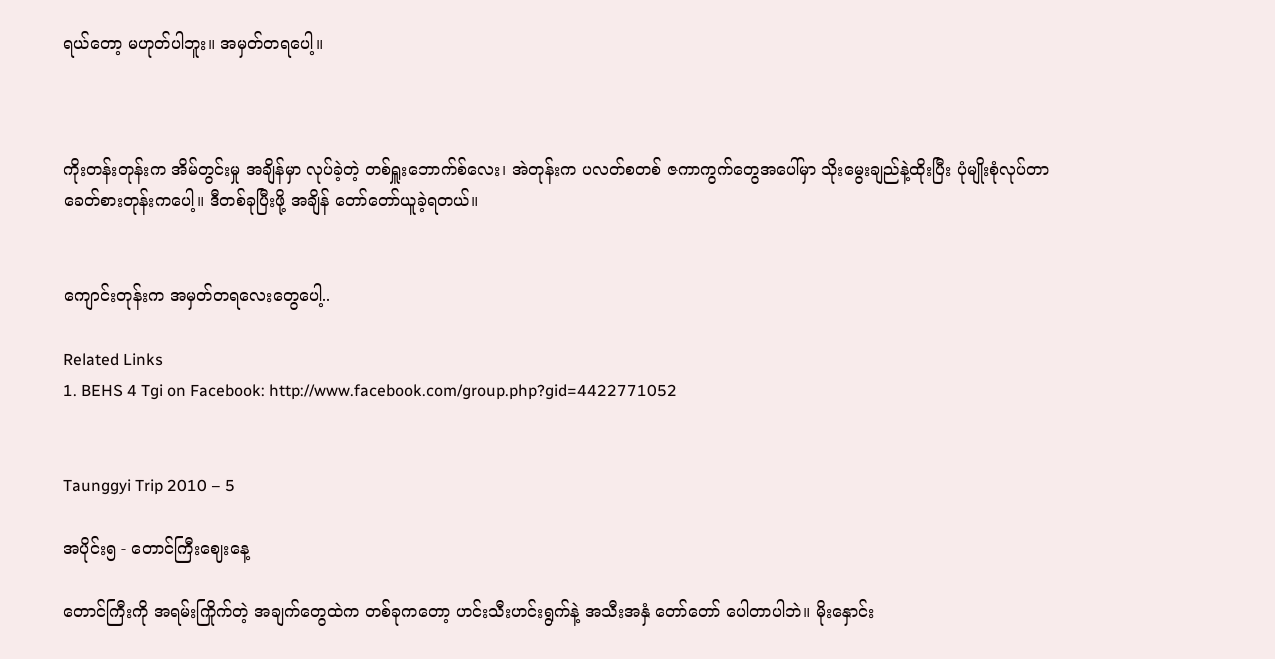ရယ်တော့ မဟုတ်ပါဘူး။ အမှတ်တရပေါ့။



ကိုးတန်းတုန်းက အိမ်တွင်းမှု အချိန်မှာ လုပ်ခဲ့တဲ့ တစ်ရှူးဘောက်စ်လေး၊ အဲတုန်းက ပလတ်စတစ် ဇကာကွက်တွေအပေါ်မှာ သိုးမွေးချည်နဲ့ထိုးပြီး ပုံမျိုးစုံလုပ်တာ ခေတ်စားတုန်းကပေါ့။ ဒီတစ်ခုပြီးဖို့ အချိန် တော်တော်ယူခဲ့ရတယ်။


ကျောင်းတုန်းက အမှတ်တရလေးတွေပေါ့..

Related Links
1. BEHS 4 Tgi on Facebook: http://www.facebook.com/group.php?gid=4422771052


Taunggyi Trip 2010 – 5

အပိုင်း၅ - တောင်ကြီးဈေးနေ့

တောင်ကြီးကို အရမ်းကြိုက်တဲ့ အချက်တွေထဲက တစ်ခုကတော့ ဟင်းသီးဟင်းရွက်နဲ့ အသီးအနှံ တော်တော် ပေါတာပါဘဲ။ မိုးနှောင်း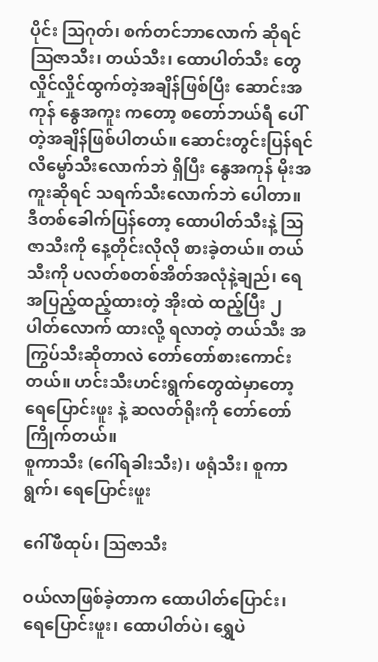ပိုင်း ဩဂုတ်၊ စက်တင်ဘာလောက် ဆိုရင် ဩဇာသီး၊ တယ်သီး၊ ထောပါတ်သီး တွေ လှိုင်လှိုင်ထွက်တဲ့အချိန်ဖြစ်ပြီး ဆောင်းအကုန် နွေအကူး ကတော့ စတော်ဘယ်ရီ ပေါ်တဲ့အချိန်ဖြစ်ပါတယ်။ ဆောင်းတွင်းပြန်ရင် လိမ္မော်သီးလောက်ဘဲ ရှိပြီး နွေအကုန် မိုးအကူးဆိုရင် သရက်သီးလောက်ဘဲ ပေါတာ။ ဒီတစ်ခေါက်ပြန်တော့ ထောပါတ်သီးနဲ့ ဩဇာသီးကို နေ့တိုင်းလိုလို စားခဲ့တယ်။ တယ်သီးကို ပလတ်စတစ်အိတ်အလုံနဲ့ချည်၊ ရေအပြည့်ထည့်ထားတဲ့ အိုးထဲ ထည့်ပြီး ၂ပါတ်လောက် ထားလို့ ရလာတဲ့ တယ်သီး အကြွပ်သီးဆိုတာလဲ တော်တော်စားကောင်းတယ်။ ဟင်းသီးဟင်းရွက်တွေထဲမှာတော့ ရေပြောင်းဖူး နဲ့ ဆလတ်ရိုးကို တော်တော်ကြိုက်တယ်။
စူကာသီး (ဂေါ်ရခါးသီး)၊ ဖရုံသီး၊ စူကာရွက်၊ ရေပြောင်းဖူး

ဂေါ်ဖီထုပ်၊ ဩဇာသီး

ဝယ်လာဖြစ်ခဲ့တာက ထောပါတ်ပြောင်း၊ ရေပြောင်းဖူး၊ ထောပါတ်ပဲ၊ ရွှေပဲ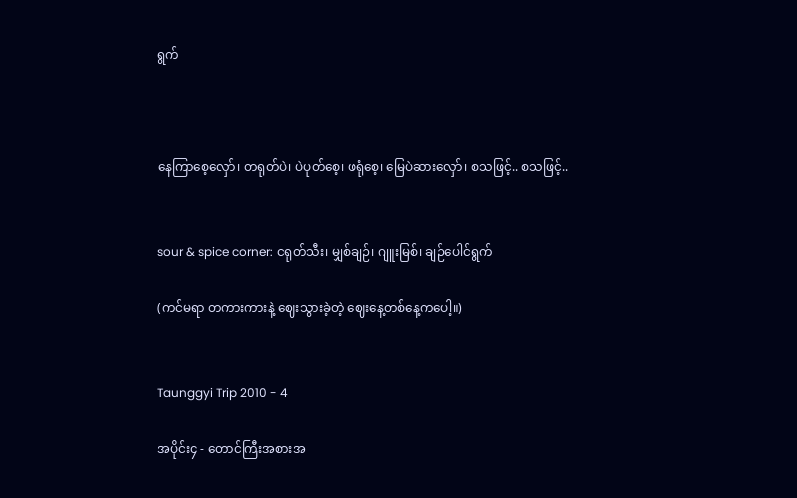ရွက်



နေကြာစေ့လှော်၊ တရုတ်ပဲ၊ ပဲပုတ်စေ့၊ ဖရုံစေ့၊ မြေပဲဆားလှော်၊ စသဖြင့်.. စသဖြင့်..


sour & spice corner: ငရုတ်သီး၊ မျှစ်ချဉ်၊ ဂျူးမြစ်၊ ချဉ်ပေါင်ရွက်

(ကင်မရာ တကားကားနဲ့ ဈေးသွားခဲ့တဲ့ ဈေးနေ့တစ်နေ့ကပေါ့။)


Taunggyi Trip 2010 - 4

အပိုင်း၄ - တောင်ကြီးအစားအ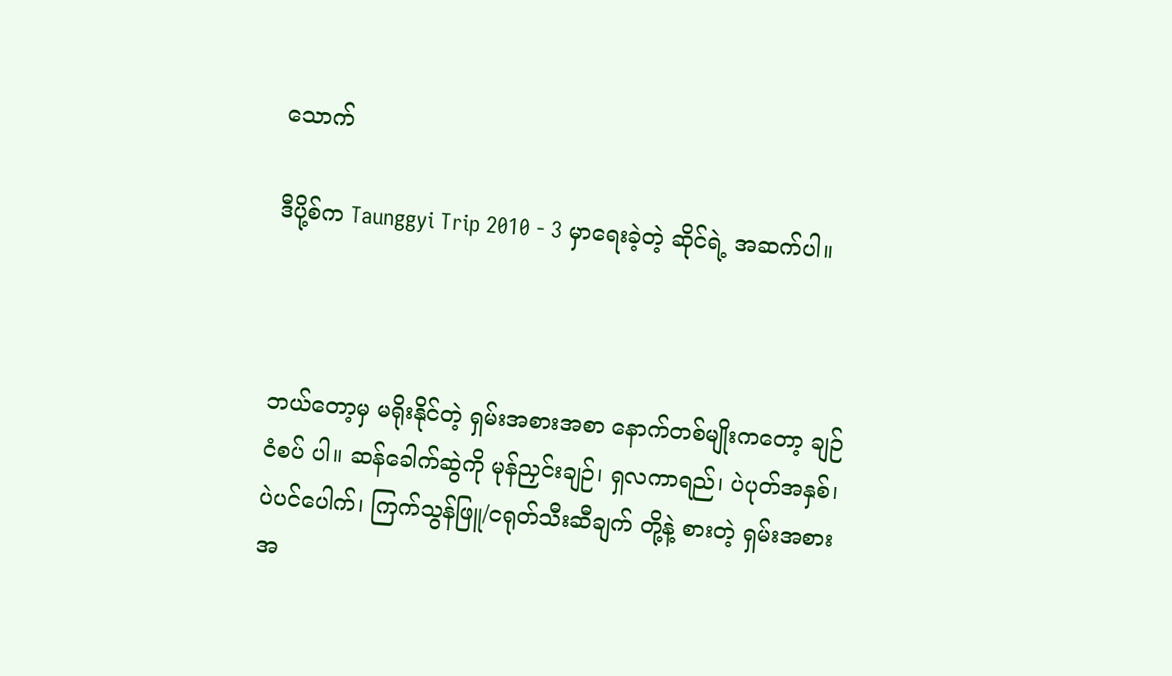သောက်

ဒီပို့စ်က Taunggyi Trip 2010 - 3 မှာရေးခဲ့တဲ့ ဆိုင်ရဲ့ အဆက်ပါ။



ဘယ်တော့မှ မရိုးနိုင်တဲ့ ရှမ်းအစားအစာ နောက်တစ်မျိုးကတော့ ချဉ်ငံစပ် ပါ။ ဆန်ခေါက်ဆွဲကို မုန်ညှင်းချဉ်၊ ရှလကာရည်၊ ပဲပုတ်အနှစ်၊ ပဲပင်ပေါက်၊ ကြက်သွန်ဖြူ/ငရုတ်သီးဆီချက် တို့နဲ့ စားတဲ့ ရှမ်းအစားအ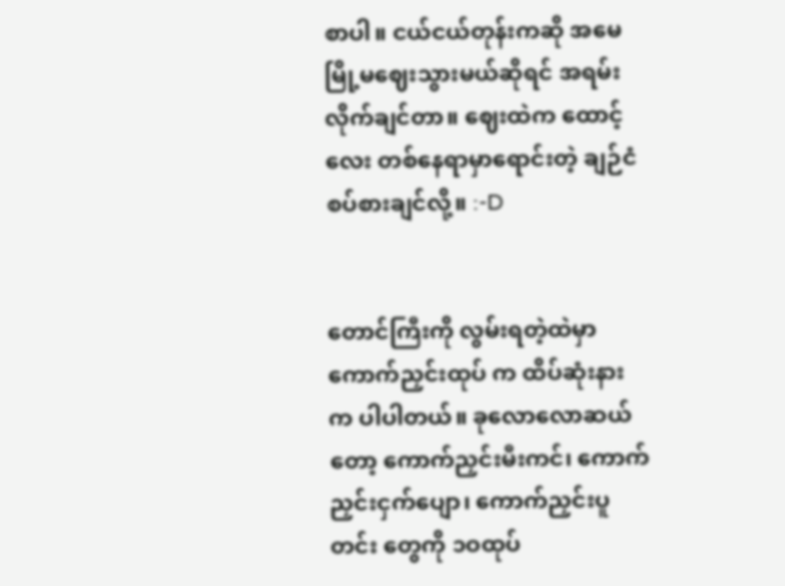စာပါ။ ငယ်ငယ်တုန်းကဆို အမေ မြို့မဈေးသွားမယ်ဆိုရင် အရမ်းလိုက်ချင်တာ။ ဈေးထဲက ထောင့်လေး တစ်နေရာမှာရောင်းတဲ့ ချဉ်ငံစပ်စားချင်လို့။ :-D


တောင်ကြီးကို လွမ်းရတဲ့ထဲမှာ ကောက်ညှင်းထုပ် က ထိပ်ဆုံးနားက ပါပါတယ်။ ခုလောလောဆယ်တော့ ကောက်ညှင်းမီးကင်၊ ကောက်ညှင်းငှက်ပျော၊ ကောက်ညှင်းပူတင်း တွေကို ၁ဝထုပ်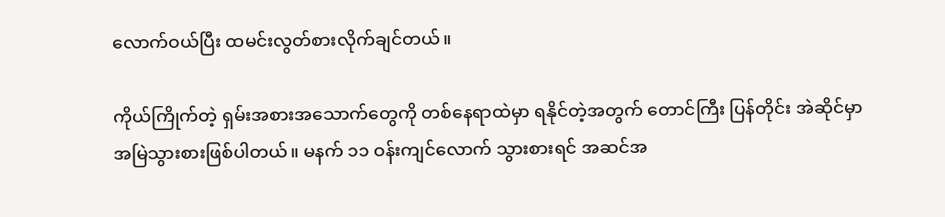လောက်ဝယ်ပြီး ထမင်းလွတ်စားလိုက်ချင်တယ်။

ကိုယ်ကြိုက်တဲ့ ရှမ်းအစားအသောက်တွေကို တစ်နေရာထဲမှာ ရနိုင်တဲ့အတွက် တောင်ကြီး ပြန်တိုင်း အဲဆိုင်မှာ အမြဲသွားစားဖြစ်ပါတယ်။ မနက် ၁၁ ဝန်းကျင်လောက် သွားစားရင် အဆင်အ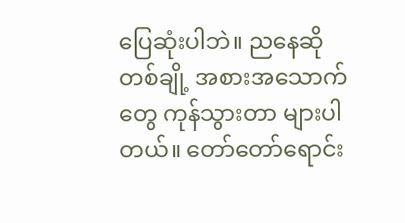ပြေဆုံးပါဘဲ။ ညနေဆို တစ်ချို့ အစားအသောက်တွေ ကုန်သွားတာ များပါတယ်။ တော်တော်ရောင်း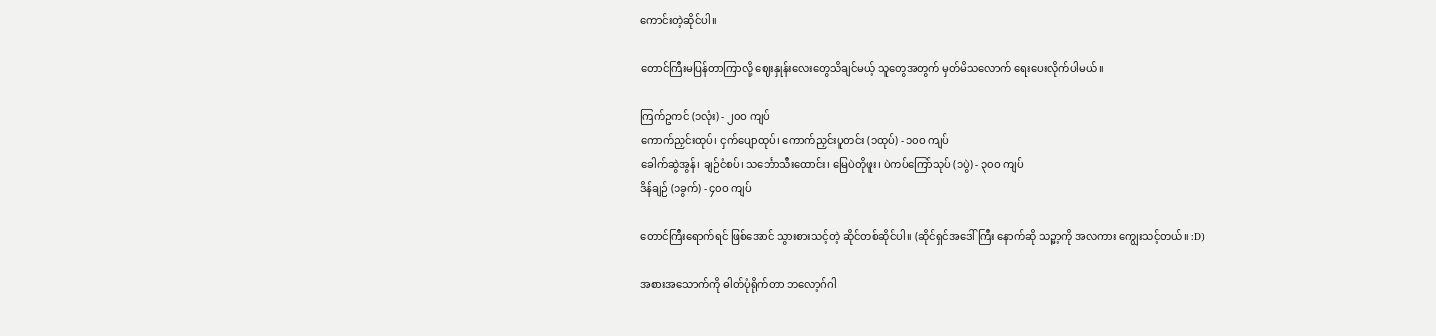ကောင်းတဲ့ဆိုင်ပါ။

တောင်ကြီးမပြန်တာကြာလို့ ဈေးနှုန်းလေးတွေသိချင်မယ့် သူတွေအတွက် မှတ်မိသလောက် ရေးပေးလိုက်ပါမယ်။

ကြက်ဥကင် (၁လုံး) - ၂၀ဝ ကျပ်
ကောက်ညှင်းထုပ်၊ ငှက်ပျောထုပ်၊ ကောက်ညှင်းပူတင်း (၁ထုပ်) - ၁၀ဝ ကျပ်
ခေါက်ဆွဲအွန်၊ ချဉ်ငံစပ်၊ သင်္ဘောသီးထောင်း၊ မြေပဲတိုဖူး၊ ပဲကပ်ကြော်သုပ် (၁ပွဲ) - ၃၀ဝ ကျပ်
ဒိန်ချဉ် (၁ခွက်) - ၄၀ဝ ကျပ်

တောင်ကြီးရောက်ရင် ဖြစ်အောင် သွားစားသင့်တဲ့ ဆိုင်တစ်ဆိုင်ပါ။ (ဆိုင်ရှင်အဒေါ်ကြီး နောက်ဆို သဉ္ဖာ့ကို အလကား ကျွေးသင့်တယ်။ :D)

အစားအသောက်ကို ဓါတ်ပုံရိုက်တာ ဘလော့ဂ်ဂါ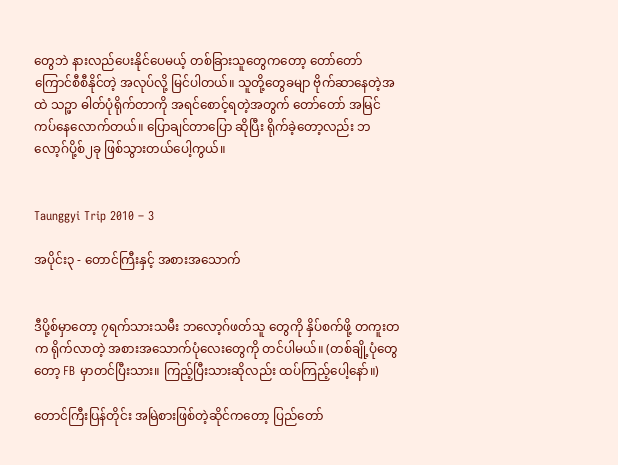တွေဘဲ နားလည်ပေးနိုင်ပေမယ့် တစ်ခြားသူတွေကတော့ တော်တော် ကြောင်စီစီနိုင်တဲ့ အလုပ်လို့ မြင်ပါတယ်။ သူတို့တွေခမျာ ဗိုက်ဆာနေတဲ့အထဲ သဉ္ဖာ ဓါတ်ပုံရိုက်တာကို အရင်စောင့်ရတဲ့အတွက် တော်တော် အမြင်ကပ်နေလောက်တယ်။ ပြောချင်တာပြော ဆိုပြီး ရိုက်ခဲ့တော့လည်း ဘလော့ဂ်ပို့စ်၂ခု ဖြစ်သွားတယ်ပေါ့ကွယ်။


Taunggyi Trip 2010 – 3

အပိုင်း၃ - တောင်ကြီးနှင့် အစားအသောက်


ဒီပို့စ်မှာတော့ ၇ရက်သားသမီး ဘလော့ဂ်ဖတ်သူ တွေကို နှိပ်စက်ဖို့ တကူးတက ရိုက်လာတဲ့ အစားအသောက်ပုံလေးတွေကို တင်ပါမယ်။ (တစ်ချို့ပုံတွေတော့ FB မှာတင်ပြီးသား။ ကြည့်ပြီးသားဆိုလည်း ထပ်ကြည့်ပေါ့နော်။)

တောင်ကြီးပြန်တိုင်း အမြဲစားဖြစ်တဲ့ဆိုင်ကတော့ ပြည်တော်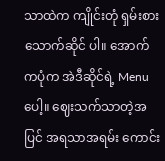သာထဲက ကျိုင်းတုံ ရှမ်းစားသောက်ဆိုင် ပါ။ အောက်ကပုံက အဲဒီဆိုင်ရဲ့ Menu ပေါ့။ ဈေးသက်သာတဲ့အပြင် အရသာအရမ်း ကောင်း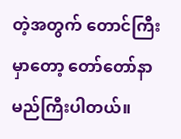တဲ့အတွက် တောင်ကြီးမှာတော့ တော်တော်နာမည်ကြီးပါတယ်။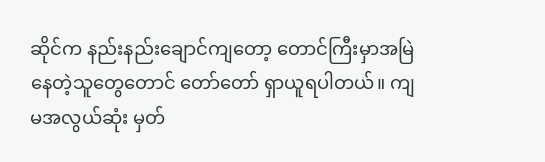ဆိုင်က နည်းနည်းချောင်ကျတော့ တောင်ကြီးမှာအမြဲနေတဲ့သူတွေတောင် တော်တော် ရှာယူရပါတယ်။ ကျမအလွယ်ဆုံး မှတ်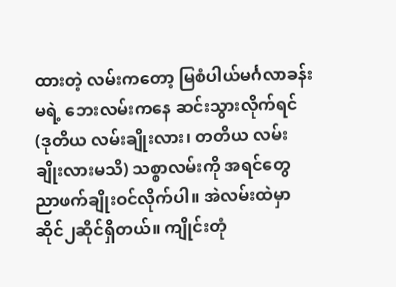ထားတဲ့ လမ်းကတော့ မြစံပါယ်မင်္ဂလာခန်းမရဲ့ ဘေးလမ်းကနေ ဆင်းသွားလိုက်ရင် (ဒုတိယ လမ်းချိုးလား၊ တတိယ လမ်းချိုးလားမသိ) သစ္စာလမ်းကို အရင်တွေ ညာဖက်ချိုးဝင်လိုက်ပါ။ အဲလမ်းထဲမှာ ဆိုင်၂ဆိုင်ရှိတယ်။ ကျိုင်းတုံ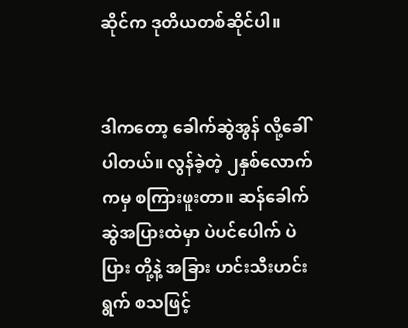ဆိုင်က ဒုတိယတစ်ဆိုင်ပါ။


ဒါကတော့ ခေါက်ဆွဲအွန် လို့ခေါ်ပါတယ်။ လွန်ခဲ့တဲ့ ၂နှစ်လောက်ကမှ စကြားဖူးတာ။ ဆန်ခေါက်ဆွဲအပြားထဲမှာ ပဲပင်ပေါက် ပဲပြား တို့နဲ့ အခြား ဟင်းသီးဟင်းရွက် စသဖြင့်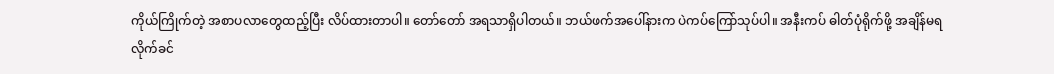ကိုယ်ကြိုက်တဲ့ အစာပလာတွေထည့်ပြီး လိပ်ထားတာပါ။ တော်တော် အရသာရှိပါတယ်။ ဘယ်ဖက်အပေါ်နားက ပဲကပ်ကြော်သုပ်ပါ။ အနီးကပ် ဓါတ်ပုံရိုက်ဖို့ အချိန်မရလိုက်ခင်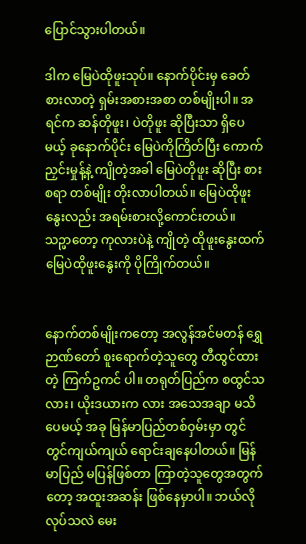ပြောင်သွားပါတယ်။

ဒါက မြေပဲထိုဖူးသုပ်။ နောက်ပိုင်းမှ ခေတ်စားလာတဲ့ ရှမ်းအစားအစာ တစ်မျိုးပါ။ အရင်က ဆန်တိုဖူး၊ ပဲတိုဖူး ဆိုပြီးသာ ရှိပေမယ့် ခုနောက်ပိုင်း မြေပဲကိုကြိတ်ပြီး ကောက်ညှင်းမှုန့်နဲ့ ကျိုတဲ့အခါ မြေပဲတိုဖူး ဆိုပြီး စားစရာ တစ်မျိုး တိုးလာပါတယ်။ မြေပဲထိုဖူးနွေးလည်း အရမ်းစားလို့ကောင်းတယ်။ သဉ္ဖာတော့ ကုလားပဲနဲ့ ကျိုတဲ့ ထိုဖူးနွေးထက် မြေပဲထိုဖူးနွေးကို ပိုကြိုက်တယ်။


နောက်တစ်မျိုးကတော့ အလွန်အင်မတန် ရွှေဉာဏ်တော် စူးရောက်တဲ့သူတွေ တီထွင်ထားတဲ့ ကြက်ဥကင် ပါ။ တရုတ်ပြည်က စထွင်သလား၊ ယိုးဒယားက လား အသေအချာ မသိပေမယ့် အခု မြန်မာပြည်တစ်ဝှမ်းမှာ တွင်တွင်ကျယ်ကျယ် ရောင်းချနေပါတယ်။ မြန်မာပြည် မပြန်ဖြစ်တာ ကြာတဲ့သူတွေအတွက်တော့ အထူးအဆန်း ဖြစ်နေမှာပါ။ ဘယ်လိုလုပ်သလဲ မေး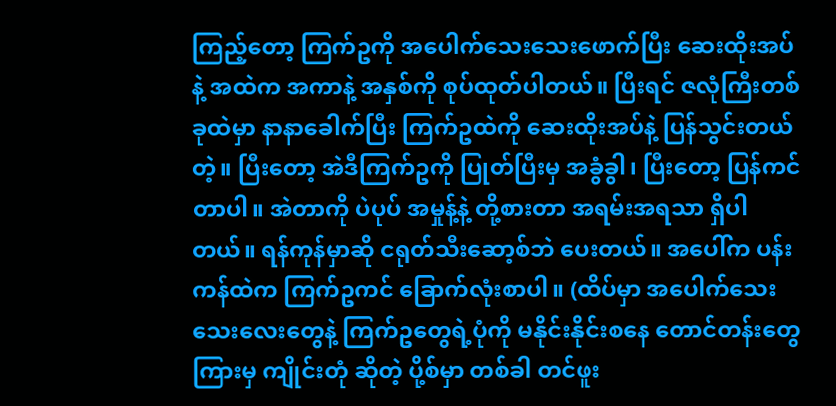ကြည့်တော့ ကြက်ဥကို အပေါက်သေးသေးဖောက်ပြီး ဆေးထိုးအပ်နဲ့ အထဲက အကာနဲ့ အနှစ်ကို စုပ်ထုတ်ပါတယ်။ ပြီးရင် ဇလုံကြီးတစ်ခုထဲမှာ နာနာခေါက်ပြီး ကြက်ဥထဲကို ဆေးထိုးအပ်နဲ့ ပြန်သွင်းတယ်တဲ့။ ပြီးတော့ အဲဒီကြက်ဥကို ပြုတ်ပြီးမှ အခွံခွါ၊ ပြီးတော့ ပြန်ကင်တာပါ။ အဲတာကို ပဲပုပ် အမှုန့်နဲ့ တို့စားတာ အရမ်းအရသာ ရှိပါတယ်။ ရန်ကုန်မှာဆို ငရုတ်သီးဆော့စ်ဘဲ ပေးတယ်။ အပေါ်က ပန်းကန်ထဲက ကြက်ဥကင် ခြောက်လုံးစာပါ။ (ထိပ်မှာ အပေါက်သေးသေးလေးတွေနဲ့ ကြက်ဥတွေရဲ့ပုံကို မနိုင်းနိုင်းစနေ တောင်တန်းတွေကြားမှ ကျိုင်းတုံ ဆိုတဲ့ ပို့စ်မှာ တစ်ခါ တင်ဖူး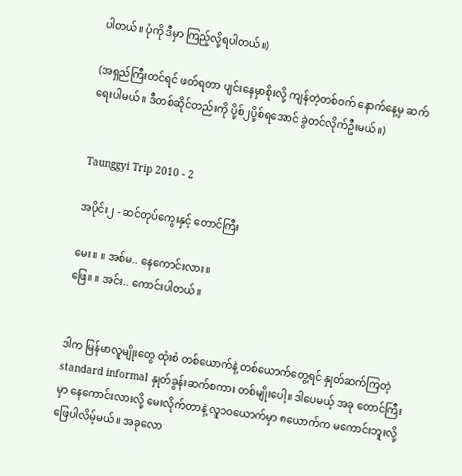ပါတယ်။ ပုံကို ဒီမှာ ကြည့်လို့ရပါတယ်။)

(အရှည်ကြီးတင်ရင် ဖတ်ရတာ ပျင်းနေမှာစိုးလို့ ကျန်တဲ့တစ်ဝက် နောက်နေ့မှ ဆက်ရေးပါမယ်။ ဒီတစ်ဆိုင်တည်းကို ပို့စ်၂ပို့စ်ရအောင် ခွဲတင်လိုက်ဦးမယ်။)


Taunggyi Trip 2010 - 2

အပိုင်း၂ - ဆင်တုပ်ကွေးနှင့် တောင်ကြီး

မေး။ ။ အစ်မ.. နေကောင်းလား။
ဖြေ။ ။ အင်း.. ကောင်းပါတယ်။


ဒါက မြန်မာလူမျိုးတွေ ထုံးစံ တစ်ယောက်နဲ့ တစ်ယောက်တွေ့ရင် နှုတ်ဆက်ကြတဲ့ standard informal နှုတ်ခွန်းဆက်စကား တစ်မျိုးပေါ့။ ဒါပေမယ့် အခု တောင်ကြီးမှာ နေကောင်းလားလို့ မေးလိုက်တာနဲ့ လူ၁ဝယောက်မှာ ၈ယောက်က မကောင်းဘူးလို့ ဖြေပါလိမ့်မယ်။ အခုလော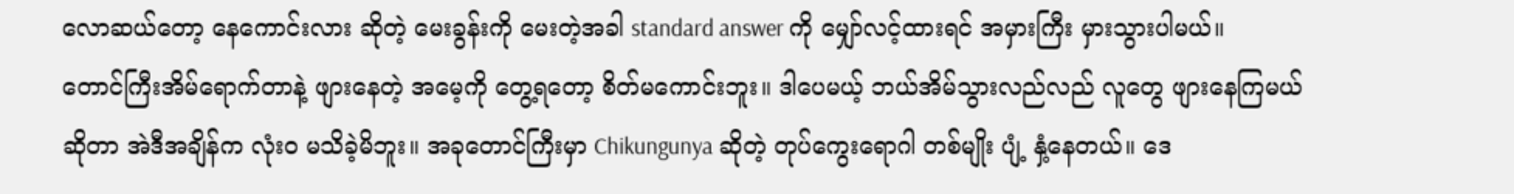လောဆယ်တော့ နေကောင်းလား ဆိုတဲ့ မေးခွန်းကို မေးတဲ့အခါ standard answer ကို မျှော်လင့်ထားရင် အမှားကြီး မှားသွားပါမယ်။
တောင်ကြီးအိမ်ရောက်တာနဲ့ ဖျားနေတဲ့ အမေ့ကို တွေ့ရတော့ စိတ်မကောင်းဘူး။ ဒါပေမယ့် ဘယ်အိမ်သွားလည်လည် လူတွေ ဖျားနေကြမယ်ဆိုတာ အဲဒီအချိန်က လုံးဝ မသိခဲ့မိဘူး။ အခုတောင်ကြီးမှာ Chikungunya ဆိုတဲ့ တုပ်ကွေးရောဂါ တစ်မျိုး ပျံ့ နှံ့နေတယ်။ ဒေ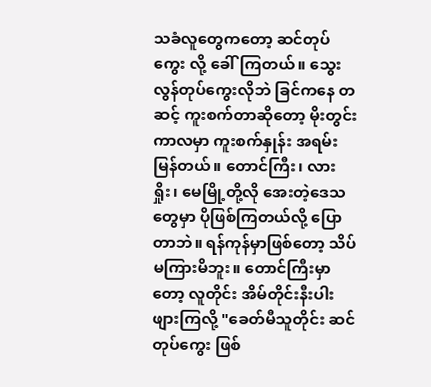သခံလူတွေကတော့ ဆင်တုပ်ကွေး လို့ ခေါ်ကြတယ်။ သွေးလွန်တုပ်ကွေးလိုဘဲ ခြင်ကနေ တဆင့် ကူးစက်တာဆိုတော့ မိုးတွင်းကာလမှာ ကူးစက်နှုန်း အရမ်းမြန်တယ်။ တောင်ကြီး၊ လားရှိုး၊ မေမြို့တို့လို အေးတဲ့ဒေသတွေမှာ ပိုဖြစ်ကြတယ်လို့ ပြောတာဘဲ။ ရန်ကုန်မှာဖြစ်တော့ သိပ်မကြားမိဘူး။ တောင်ကြီးမှာတော့ လူတိုင်း အိမ်တိုင်းနီးပါး ဖျားကြလို့ "ခေတ်မီသူတိုင်း ဆင်တုပ်ကွေး ဖြစ်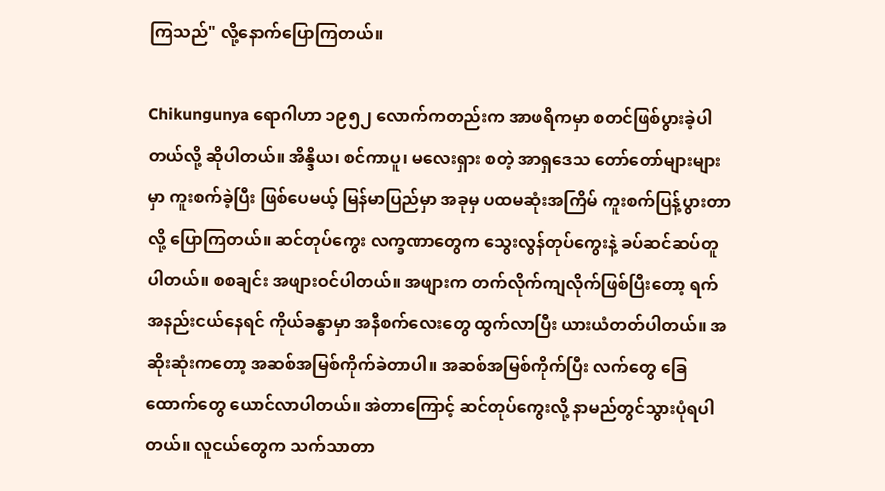ကြသည်" လို့နောက်ပြောကြတယ်။

Chikungunya ရောဂါဟာ ၁၉၅၂ လောက်ကတည်းက အာဖရိကမှာ စတင်ဖြစ်ပွားခဲ့ပါတယ်လို့ ဆိုပါတယ်။ အိန္ဒိယ၊ စင်ကာပူ၊ မလေးရှား စတဲ့ အာရှဒေသ တော်တော်များများမှာ ကူးစက်ခဲ့ပြီး ဖြစ်ပေမယ့် မြန်မာပြည်မှာ အခုမှ ပထမဆုံးအကြိမ် ကူးစက်ပြန့်ပွားတာလို့ ပြောကြတယ်။ ဆင်တုပ်ကွေး လက္ခဏာတွေက သွေးလွန်တုပ်ကွေးနဲ့ ခပ်ဆင်ဆပ်တူပါတယ်။ စစချင်း အဖျားဝင်ပါတယ်။ အဖျားက တက်လိုက်ကျလိုက်ဖြစ်ပြီးတော့ ရက်အနည်းငယ်နေရင် ကိုယ်ခန္ဓာမှာ အနီစက်လေးတွေ ထွက်လာပြီး ယားယံတတ်ပါတယ်။ အဆိုးဆုံးကတော့ အဆစ်အမြစ်ကိုက်ခဲတာပါ။ အဆစ်အမြစ်ကိုက်ပြီး လက်တွေ ခြေထောက်တွေ ယောင်လာပါတယ်။ အဲတာကြောင့် ဆင်တုပ်ကွေးလို့ နာမည်တွင်သွားပုံရပါတယ်။ လူငယ်တွေက သက်သာတာ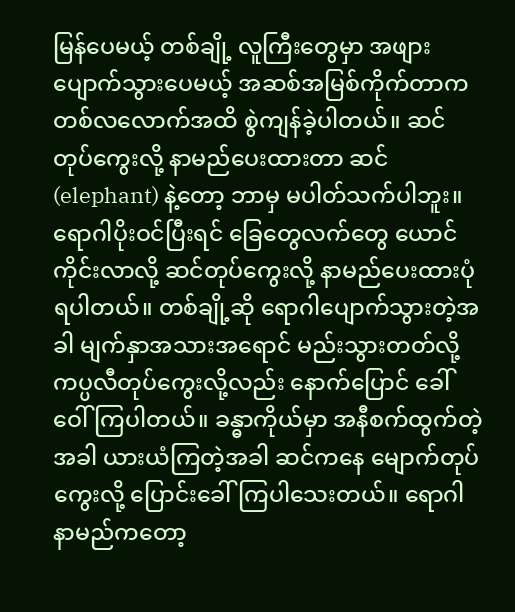မြန်ပေမယ့် တစ်ချို့ လူကြီးတွေမှာ အဖျားပျောက်သွားပေမယ့် အဆစ်အမြစ်ကိုက်တာက တစ်လလောက်အထိ စွဲကျန်ခဲ့ပါတယ်။ ဆင်တုပ်ကွေးလို့ နာမည်ပေးထားတာ ဆင်(elephant) နဲ့တော့ ဘာမှ မပါတ်သက်ပါဘူး။ ရောဂါပိုးဝင်ပြီးရင် ခြေတွေလက်တွေ ယောင်ကိုင်းလာလို့ ဆင်တုပ်ကွေးလို့ နာမည်ပေးထားပုံ ရပါတယ်။ တစ်ချို့ဆို ရောဂါပျောက်သွားတဲ့အခါ မျက်နှာအသားအရောင် မည်းသွားတတ်လို့ ကပ္ပလီတုပ်ကွေးလို့လည်း နောက်ပြောင် ခေါ်ဝေါ်ကြပါတယ်။ ခန္ဓာကိုယ်မှာ အနီစက်ထွက်တဲ့အခါ ယားယံကြတဲ့အခါ ဆင်ကနေ မျောက်တုပ်ကွေးလို့ ပြောင်းခေါ်ကြပါသေးတယ်။ ရောဂါနာမည်ကတော့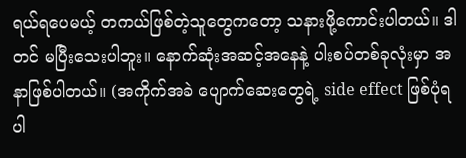ရယ်ရပေမယ့် တကယ်ဖြစ်တဲ့သူတွေကတော့ သနားဖို့ကောင်းပါတယ်။ ဒါတင် မပြီးသေးပါဘူး။ နောက်ဆုံးအဆင့်အနေနဲ့ ပါးစပ်တစ်ခုလုံးမှာ အနာဖြစ်ပါတယ်။ (အကိုက်အခဲ ပျောက်ဆေးတွေရဲ့ side effect ဖြစ်ပုံရပါ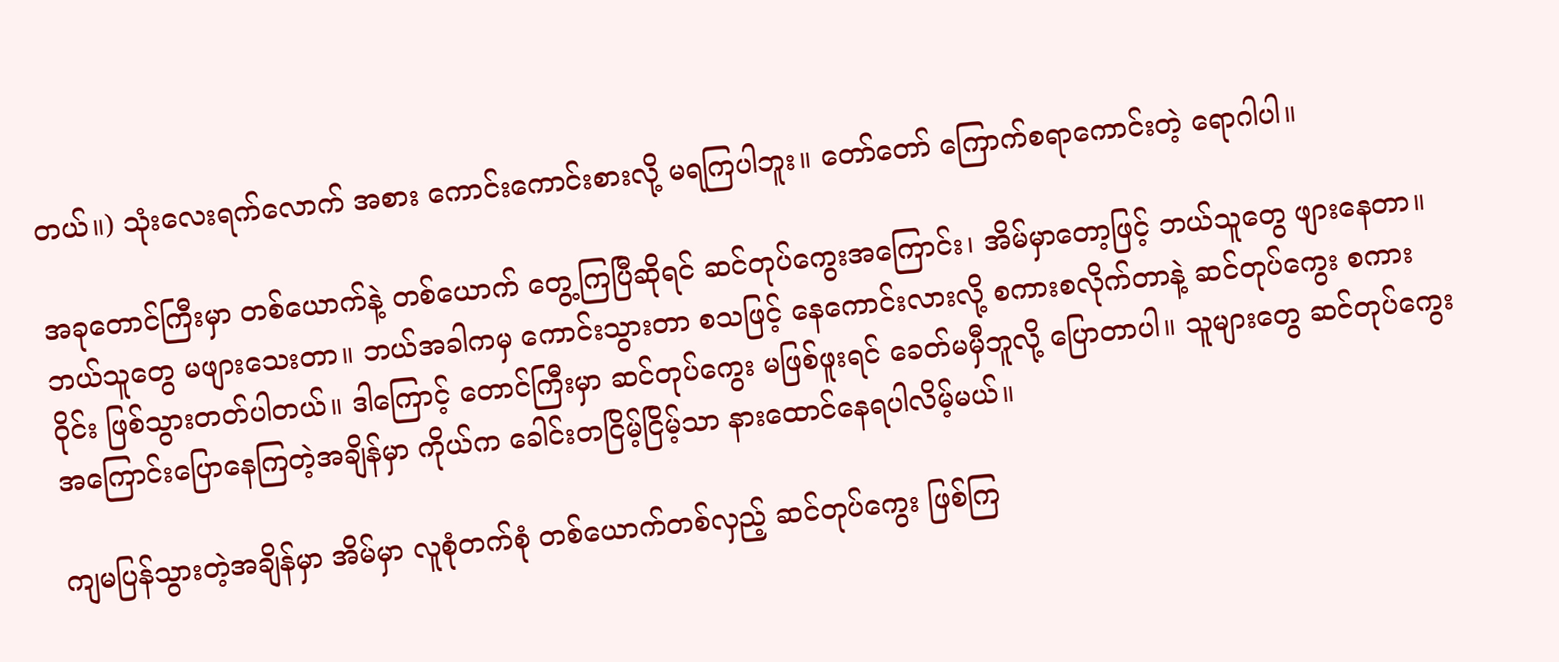တယ်။) သုံးလေးရက်လောက် အစား ကောင်းကောင်းစားလို့ မရကြပါဘူး။ တော်တော် ကြောက်စရာကောင်းတဲ့ ရောဂါပါ။

အခုတောင်ကြီးမှာ တစ်ယောက်နဲ့ တစ်ယောက် တွေ့ကြပြီဆိုရင် ဆင်တုပ်ကွေးအကြောင်း၊ အိမ်မှာတော့ဖြင့် ဘယ်သူတွေ ဖျားနေတာ။ ဘယ်သူတွေ မဖျားသေးတာ။ ဘယ်အခါကမှ ကောင်းသွားတာ စသဖြင့် နေကောင်းလားလို့ စကားစလိုက်တာနဲ့ ဆင်တုပ်ကွေး စကားဝိုင်း ဖြစ်သွားတတ်ပါတယ်။ ဒါကြောင့် တောင်ကြီးမှာ ဆင်တုပ်ကွေး မဖြစ်ဖူးရင် ခေတ်မမှီဘူလို့ ပြောတာပါ။ သူများတွေ ဆင်တုပ်ကွေးအကြောင်းပြောနေကြတဲ့အချိန်မှာ ကိုယ်က ခေါင်းတငြိမ့်ငြိမ့်သာ နားထောင်နေရပါလိမ့်မယ်။

ကျမပြန်သွားတဲ့အချိန်မှာ အိမ်မှာ လူစုံတက်စုံ တစ်ယောက်တစ်လှည့် ဆင်တုပ်ကွေး ဖြစ်ကြ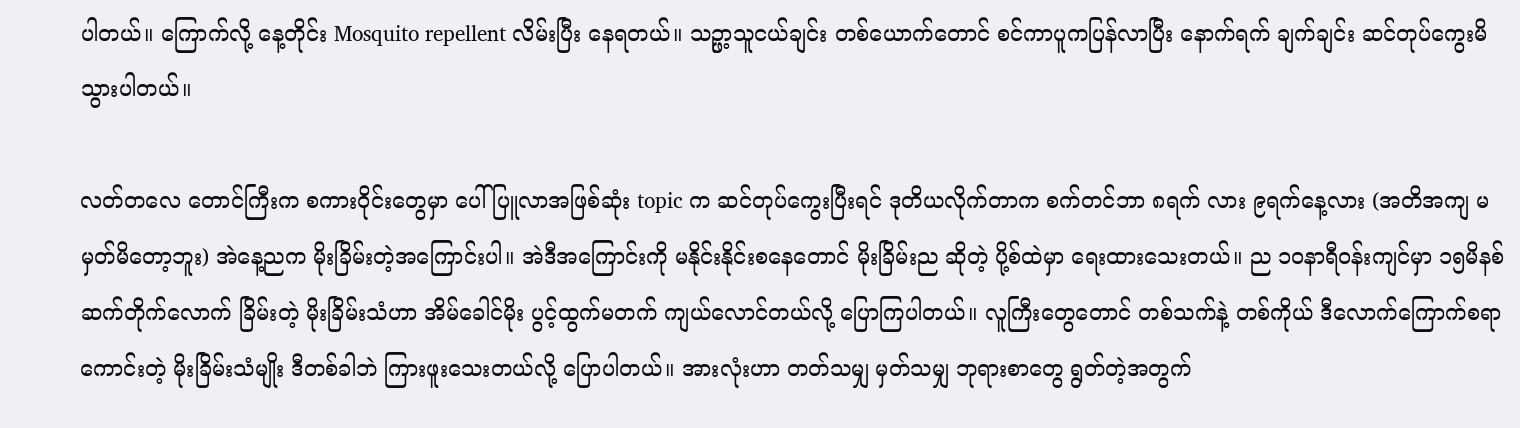ပါတယ်။ ကြောက်လို့ နေ့တိုင်း Mosquito repellent လိမ်းပြီး နေရတယ်။ သဉ္ဖာ့သူငယ်ချင်း တစ်ယောက်တောင် စင်ကာပူကပြန်လာပြီး နောက်ရက် ချက်ချင်း ဆင်တုပ်ကွေးမိသွားပါတယ်။

လတ်တလေ တောင်ကြီးက စကားဝိုင်းတွေမှာ ပေါ်ပြူလာအဖြစ်ဆုံး topic က ဆင်တုပ်ကွေးပြီးရင် ဒုတိယလိုက်တာက စက်တင်ဘာ ၈ရက် လား ၉ရက်နေ့လား (အတိအကျ မမှတ်မိတော့ဘူး) အဲနေ့ညက မိုးခြိမ်းတဲ့အကြောင်းပါ။ အဲဒီအကြောင်းကို မနိုင်းနိုင်းစနေတောင် မိုးခြိမ်းည ဆိုတဲ့ ပို့စ်ထဲမှာ ရေးထားသေးတယ်။ ည ၁ဝနာရီဝန်းကျင်မှာ ၁၅မိနစ် ဆက်တိုက်လောက် ခြိမ်းတဲ့ မိုးခြိမ်းသံဟာ အိမ်ခေါင်မိုး ပွင့်ထွက်မတက် ကျယ်လောင်တယ်လို့ ပြောကြပါတယ်။ လူကြီးတွေတောင် တစ်သက်နဲ့ တစ်ကိုယ် ဒီလောက်ကြောက်စရာကောင်းတဲ့ မိုးခြိမ်းသံမျိုး ဒီတစ်ခါဘဲ ကြားဖူးသေးတယ်လို့ ပြောပါတယ်။ အားလုံးဟာ တတ်သမျှ မှတ်သမျှ ဘုရားစာတွေ ရွတ်တဲ့အတွက်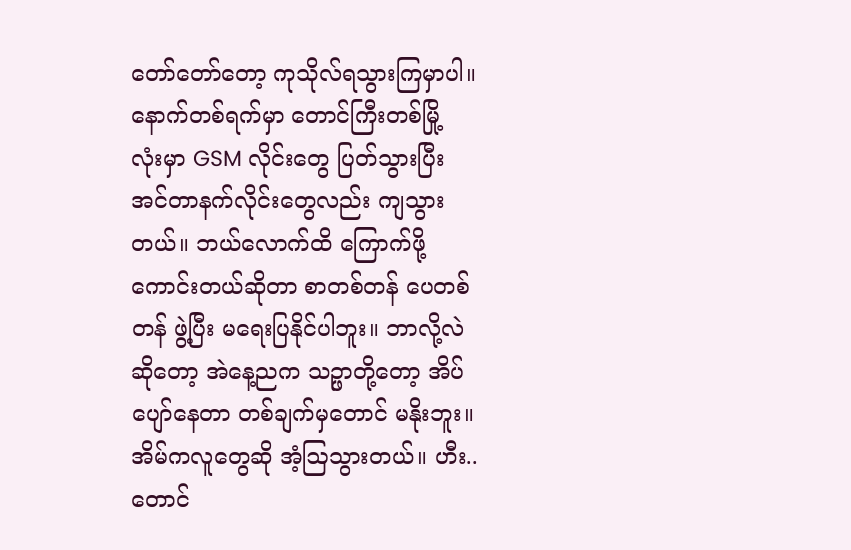တော်တော်တော့ ကုသိုလ်ရသွားကြမှာပါ။ နောက်တစ်ရက်မှာ တောင်ကြီးတစ်မြို့ လုံးမှာ GSM လိုင်းတွေ ပြတ်သွားပြီး အင်တာနက်လိုင်းတွေလည်း ကျသွားတယ်။ ဘယ်လောက်ထိ ကြောက်ဖို့ကောင်းတယ်ဆိုတာ စာတစ်တန် ပေတစ်တန် ဖွဲ့ပြီး မရေးပြနိုင်ပါဘူး။ ဘာလို့လဲဆိုတော့ အဲနေ့ညက သဉ္ဖာတို့တော့ အိပ်ပျော်နေတာ တစ်ချက်မှတောင် မနိုးဘူး။ အိမ်ကလူတွေဆို အံ့ဩသွားတယ်။ ဟီး.. တောင်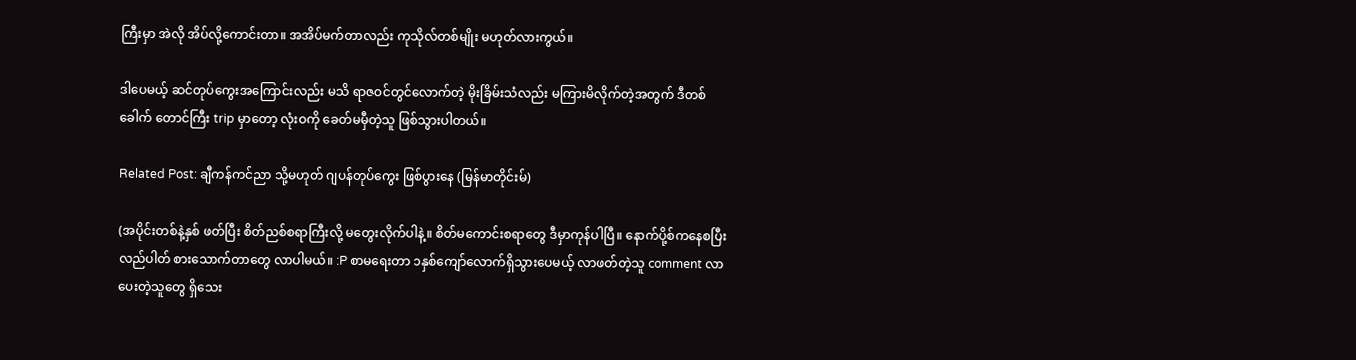ကြီးမှာ အဲလို အိပ်လို့ကောင်းတာ။ အအိပ်မက်တာလည်း ကုသိုလ်တစ်မျိုး မဟုတ်လားကွယ်။

ဒါပေမယ့် ဆင်တုပ်ကွေးအကြောင်းလည်း မသိ ရာဇဝင်တွင်လောက်တဲ့ မိုးခြိမ်းသံလည်း မကြားမိလိုက်တဲ့အတွက် ဒီတစ်ခေါက် တောင်ကြီး trip မှာတော့ လုံးဝကို ခေတ်မမှီတဲ့သူ ဖြစ်သွားပါတယ်။

Related Post: ချီကန်ကင်ညာ သို့မဟုတ် ဂျပန်တုပ်ကွေး ဖြစ်ပွားနေ (မြန်မာတိုင်းမ်)

(အပိုင်းတစ်နဲ့နှစ် ဖတ်ပြီး စိတ်ညစ်စရာကြီးလို့ မတွေးလိုက်ပါနဲ့။ စိတ်မကောင်းစရာတွေ ဒီမှာကုန်ပါပြီ။ နောက်ပို့စ်ကနေစပြီး လည်ပါတ် စားသောက်တာတွေ လာပါမယ်။ :P စာမရေးတာ ၁နှစ်ကျော်လောက်ရှိသွားပေမယ့် လာဖတ်တဲ့သူ comment လာပေးတဲ့သူတွေ ရှိသေး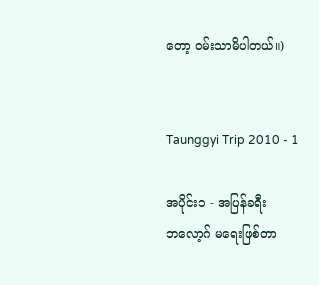တော့ ဝမ်းသာမိပါတယ်။)


Taunggyi Trip 2010 - 1

အပိုင်း၁ - အပြန်ခရီး
ဘလော့ဂ် မရေးဖြစ်တာ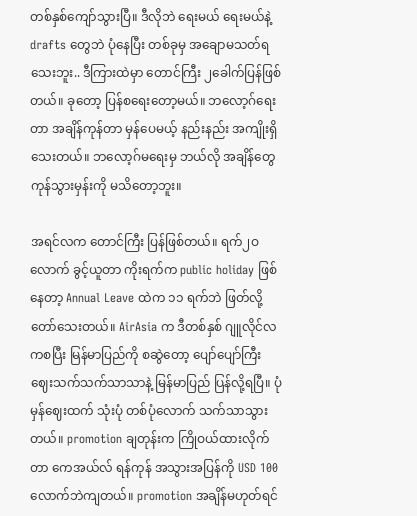တစ်နှစ်ကျော်သွားပြီ။ ဒီလိုဘဲ ရေးမယ် ရေးမယ်နဲ့ drafts တွေဘဲ ပုံနေပြီး တစ်ခုမှ အချောမသတ်ရသေးဘူး.. ဒီကြားထဲမှာ တောင်ကြီး ၂ခေါက်ပြန်ဖြစ်တယ်။ ခုတော့ ပြန်စရေးတော့မယ်။ ဘလော့ဂ်ရေးတာ အချိန်ကုန်တာ မှန်ပေမယ့် နည်းနည်း အကျိုးရှိသေးတယ်။ ဘလော့ဂ်မရေးမှ ဘယ်လို အချိန်တွေ ကုန်သွားမှန်းကို မသိတော့ဘူး။

အရင်လက တောင်ကြီး ပြန်ဖြစ်တယ်။ ရက်၂ဝလောက် ခွင့်ယူတာ ကိုးရက်က public holiday ဖြစ်နေတာ့ Annual Leave ထဲက ၁၁ ရက်ဘဲ ဖြတ်လို့ တော်သေးတယ်။ AirAsia က ဒီတစ်နှစ် ဂျူလိုင်လကစပြီး မြန်မာပြည်ကို စဆွဲတော့ ပျော်ပျော်ကြီး ဈေးသက်သက်သာသာနဲ့ မြန်မာပြည် ပြန်လို့ရပြီ။ ပုံမှန်ဈေးထက် သုံးပုံ တစ်ပုံလောက် သက်သာသွားတယ်။ promotion ချတုန်းက ကြိုဝယ်ထားလိုက်တာ ကေအယ်လ် ရန်ကုန် အသွားအပြန်ကို USD 100 လောက်ဘဲကျတယ်။ promotion အချိန်မဟုတ်ရင်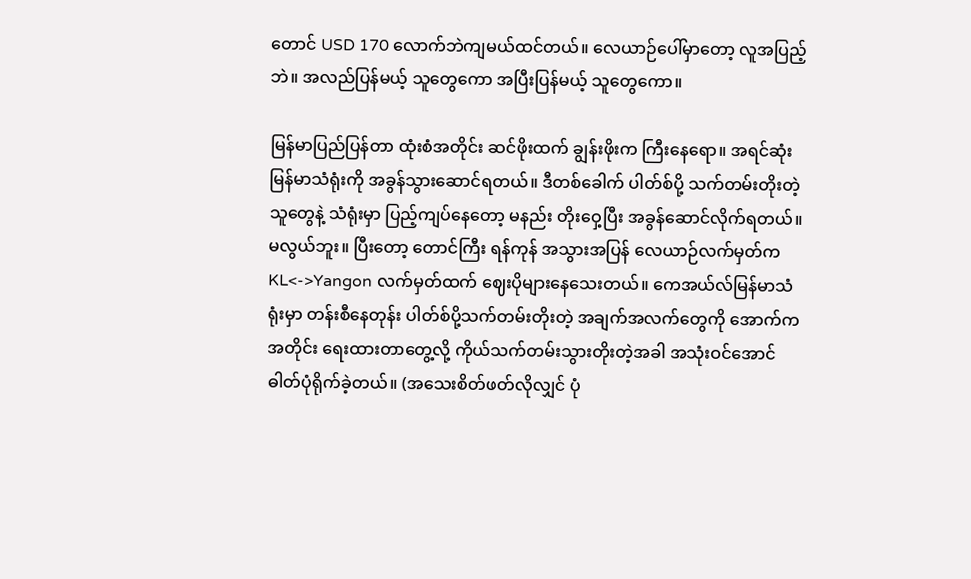တောင် USD 170 လောက်ဘဲကျမယ်ထင်တယ်။ လေယာဉ်ပေါ်မှာတော့ လူအပြည့်ဘဲ။ အလည်ပြန်မယ့် သူတွေကော အပြီးပြန်မယ့် သူတွေကော။

မြန်မာပြည်ပြန်တာ ထုံးစံအတိုင်း ဆင်ဖိုးထက် ချွန်းဖိုးက ကြီးနေရော။ အရင်ဆုံး မြန်မာသံရုံးကို အခွန်သွားဆောင်ရတယ်။ ဒီတစ်ခေါက် ပါတ်စ်ပို့ သက်တမ်းတိုးတဲ့သူတွေနဲ့ သံရုံးမှာ ပြည့်ကျပ်နေတော့ မနည်း တိုးဝှေ့ပြီး အခွန်ဆောင်လိုက်ရတယ်။ မလွယ်ဘူး။ ပြီးတော့ တောင်ကြီး ရန်ကုန် အသွားအပြန် လေယာဉ်လက်မှတ်က KL<->Yangon လက်မှတ်ထက် ဈေးပိုများနေသေးတယ်။ ကေအယ်လ်မြန်မာသံရုံးမှာ တန်းစီနေတုန်း ပါတ်စ်ပို့သက်တမ်းတိုးတဲ့ အချက်အလက်တွေကို အောက်ကအတိုင်း ရေးထားတာတွေ့လို့ ကိုယ်သက်တမ်းသွားတိုးတဲ့အခါ အသုံးဝင်အောင် ဓါတ်ပုံရိုက်ခဲ့တယ်။ (အသေးစိတ်ဖတ်လိုလျှင် ပုံ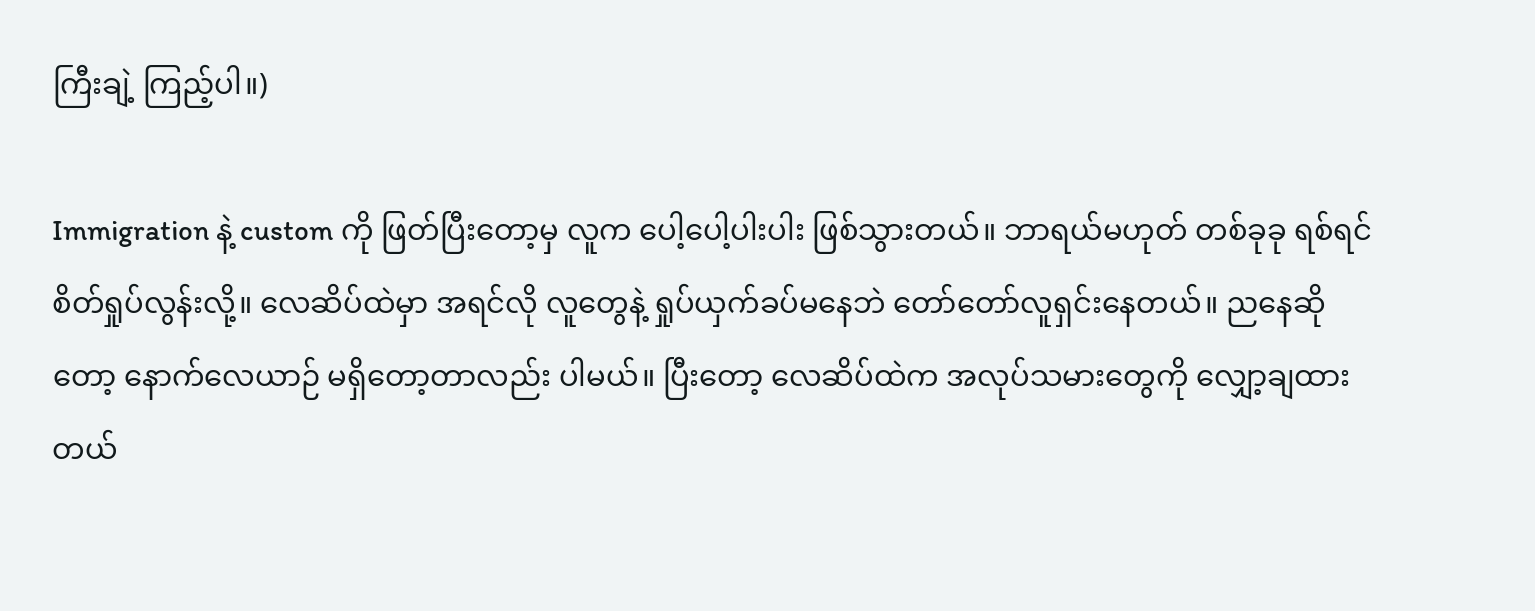ကြီးချဲ့ ကြည့်ပါ။)

Immigration နဲ့ custom ကို ဖြတ်ပြီးတော့မှ လူက ပေါ့ပေါ့ပါးပါး ဖြစ်သွားတယ်။ ဘာရယ်မဟုတ် တစ်ခုခု ရစ်ရင် စိတ်ရှုပ်လွန်းလို့။ လေဆိပ်ထဲမှာ အရင်လို လူတွေနဲ့ ရှုပ်ယှက်ခပ်မနေဘဲ တော်တော်လူရှင်းနေတယ်။ ညနေဆိုတော့ နောက်လေယာဉ် မရှိတော့တာလည်း ပါမယ်။ ပြီးတော့ လေဆိပ်ထဲက အလုပ်သမားတွေကို လျှော့ချထားတယ်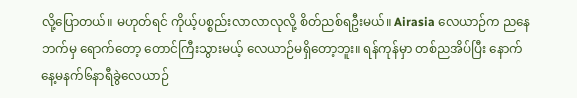လို့ပြောတယ်။ မဟုတ်ရင် ကိုယ့်ပစ္စည်းလာလာလုလို့ စိတ်ညစ်ရဦးမယ်။ Airasia လေယာဉ်က ညနေဘက်မှ ရောက်တော့ တောင်ကြီးသွားမယ့် လေယာဉ်မရှိတော့ဘူး။ ရန်ကုန်မှာ တစ်ညအိပ်ပြီး နောက်နေ့မနက်၆နာရီခွဲလေယာဉ်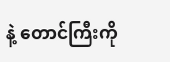နဲ့ တောင်ကြီးကို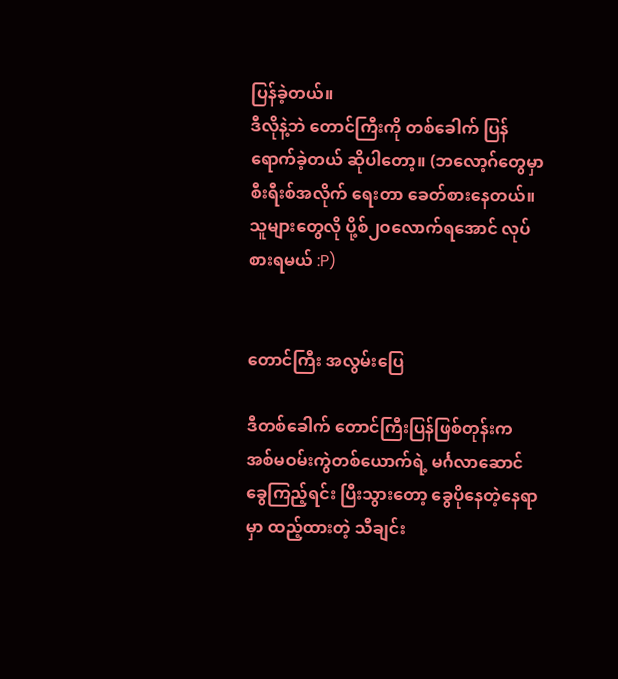ပြန်ခဲ့တယ်။
ဒီလိုနဲ့ဘဲ တောင်ကြီးကို တစ်ခေါက် ပြန်ရောက်ခဲ့တယ် ဆိုပါတော့။ (ဘလော့ဂ်တွေမှာ စီးရီးစ်အလိုက် ရေးတာ ခေတ်စားနေတယ်။ သူများတွေလို ပို့စ်၂ဝလောက်ရအောင် လုပ်စားရမယ် :P)


တောင်ကြီး အလွမ်းပြေ

ဒီတစ်ခေါက် တောင်ကြီးပြန်ဖြစ်တုန်းက အစ်မဝမ်းကွဲတစ်ယောက်ရဲ့ မင်္ဂလာဆောင်ခွေကြည့်ရင်း ပြီးသွားတော့ ခွေပိုနေတဲ့နေရာမှာ ထည့်ထားတဲ့ သီချင်း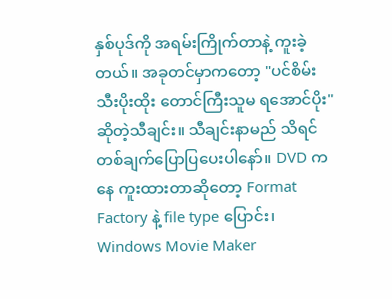နှစ်ပုဒ်ကို အရမ်းကြိုက်တာနဲ့ ကူးခဲ့တယ်။ အခုတင်မှာကတော့ "ပင်စိမ်းသီးပိုးထိုး တောင်ကြီးသူမ ရအောင်ပိုး" ဆိုတဲ့သီချင်း။ သီချင်းနာမည် သိရင် တစ်ချက်ပြောပြပေးပါနော်။ DVD ကနေ ကူးထားတာဆိုတော့ Format Factory နဲ့ file type ပြောင်း၊ Windows Movie Maker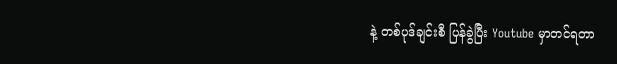နဲ့ တစ်ပုဒ်ချင်းစီ ပြန်ခွဲပြီး Youtube မှာတင်ရတာ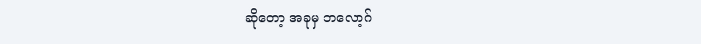ဆိုတော့ အခုမှ ဘလော့ဂ်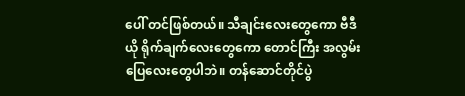ပေါ် တင်ဖြစ်တယ်။ သီချင်းလေးတွေကော ဗီဒီယို ရိုက်ချက်လေးတွေကော တောင်ကြီး အလွမ်းပြေလေးတွေပါဘဲ။ တန်ဆောင်တိုင်ပွဲ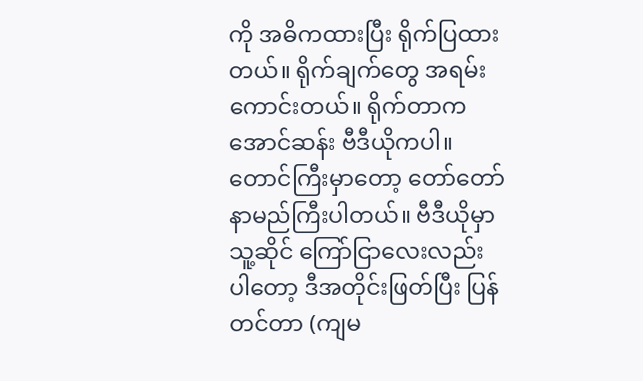ကို အဓိကထားပြီး ရိုက်ပြထားတယ်။ ရိုက်ချက်တွေ အရမ်းကောင်းတယ်။ ရိုက်တာက အောင်ဆန်း ဗီဒီယိုကပါ။ တောင်ကြီးမှာတော့ တော်တော် နာမည်ကြီးပါတယ်။ ဗီဒီယိုမှာ သူ့ဆိုင် ကြော်ငြာလေးလည်း ပါတော့ ဒီအတိုင်းဖြတ်ပြီး ပြန်တင်တာ (ကျမ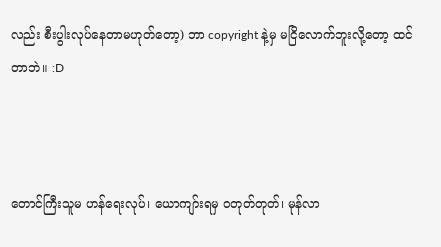လည်း စီးပွါးလုပ်နေတာမဟုတ်တော့) ဘာ copyright နဲ့မှ မငြိလောက်ဘူးလို့တော့ ထင်တာဘဲ။ :D



တောင်ကြီးသူမ ဟန်ရေးလုပ်၊ ယောကျာ်းရမှ ဝတုတ်တုတ်၊ မုန်လာ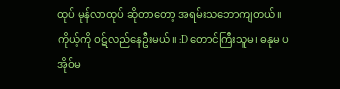ထုပ် မုန်လာထုပ် ဆိုတာတော့ အရမ်းသဘောကျတယ်။ ကိုယ့်ကို ဝဋ်လည်နေဦးမယ်။ :D တောင်ကြီးသူမ၊ ဓနုမ ပအိုဝ်မ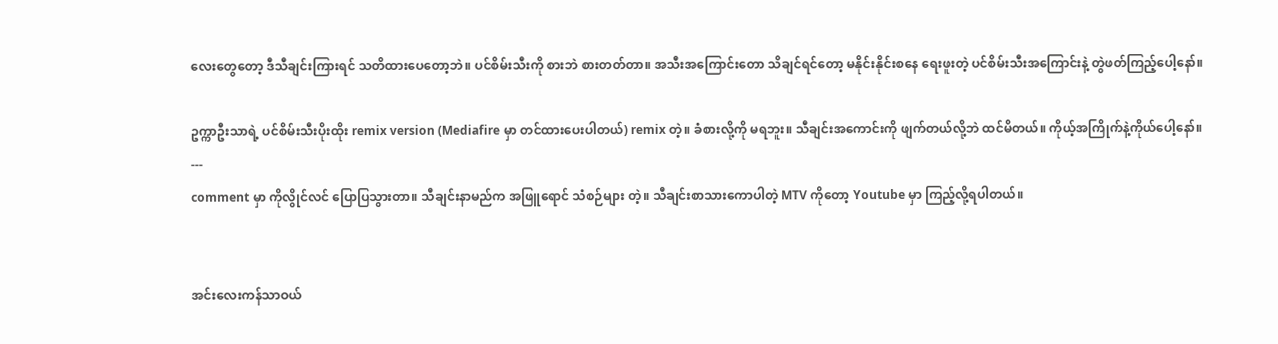လေးတွေတော့ ဒီသီချင်းကြားရင် သတိထားပေတော့ဘဲ။ ပင်စိမ်းသီးကို စားဘဲ စားတတ်တာ။ အသီးအကြောင်းတော သိချင်ရင်တော့ မနိုင်းနိုင်းစနေ ရေးဖူးတဲ့ ပင်စိမ်းသီးအကြောင်းနဲ့ တွဲဖတ်ကြည့်ပေါ့နော်။

ဥက္ကာဦးသာရဲ့ ပင်စိမ်းသီးပိုးထိုး remix version (Mediafire မှာ တင်ထားပေးပါတယ်) remix တဲ့။ ခံစားလို့ကို မရဘူး။ သီချင်းအကောင်းကို ဖျက်တယ်လို့ဘဲ ထင်မိတယ်။ ကိုယ့်အကြိုက်နဲ့ကိုယ်ပေါ့နော်။
---
comment မှာ ကိုလွိုင်လင် ပြောပြသွားတာ။ သီချင်းနာမည်က အဖြူရောင် သံစဉ်များ တဲ့။ သီချင်းစာသားကောပါတဲ့ MTV ကိုတော့ Youtube မှာ ကြည့်လို့ရပါတယ်။


အင်းလေးကန်သာဝယ်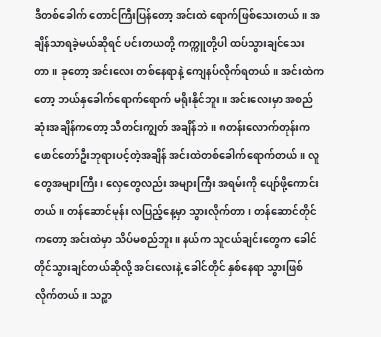ဒီတစ်ခေါက် တောင်ကြီးပြန်တော့ အင်းထဲ ရောက်ဖြစ်သေးတယ်။ အချိန်သာရခဲ့မယ်ဆိုရင် ပင်းတယတို့ ကက္ကူတို့ပါ ထပ်သွားချင်သေးတာ။ ခုတော့ အင်းလေး တစ်နေရာနဲ့ ကျေနပ်လိုက်ရတယ်။ အင်းထဲကတော့ ဘယ်နှခေါက်ရောက်ရောက် မရိုးနိုင်ဘူး။ အင်းလေးမှာ အစည်ဆုံးအချိန်ကတော့ သီတင်းကျွတ် အချိန်ဘဲ။ ၈တန်းလောက်တုန်းက ဖောင်တော်ဦးဘုရားပင့်တဲ့အချိန် အင်းထဲတစ်ခေါက်ရောက်တယ်။ လူတွေအများကြီး၊ လှေတွေလည်း အများကြီး အရမ်းကို ပျော်ဖို့ကောင်းတယ်။ တန်ဆောင်မုန်း လပြည့်နေ့မှာ သွားလိုက်တာ၊ တန်ဆောင်တိုင်ကတော့ အင်းထဲမှာ သိပ်မစည်ဘူး။ နယ်က သူငယ်ချင်းတွေက ခေါင်တိုင်သွားချင်တယ်ဆိုလို့ အင်းလေးနဲ့ ခေါင်တိုင် နှစ်နေရာ သွားဖြစ်လိုက်တယ်။ သဉ္ဖာ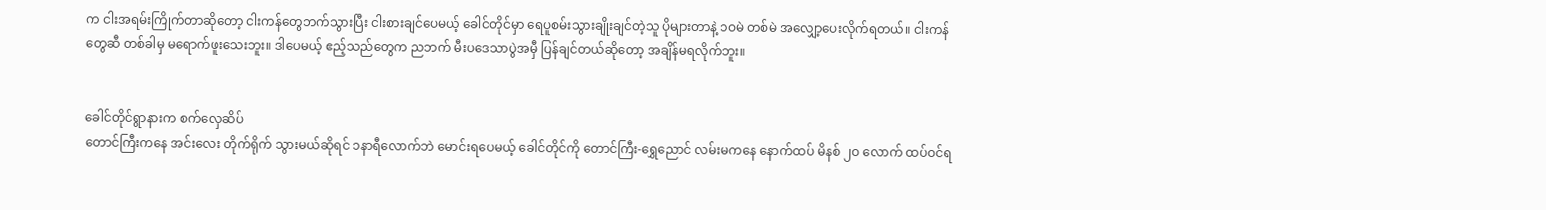က ငါးအရမ်းကြိုက်တာဆိုတော့ ငါးကန်တွေဘက်သွားပြီး ငါးစားချင်ပေမယ့် ခေါင်တိုင်မှာ ရေပူစမ်းသွားချိုးချင်တဲ့သူ ပိုများတာနဲ့ ၁ဝမဲ တစ်မဲ အလျှော့ပေးလိုက်ရတယ်။ ငါးကန်တွေဆီ တစ်ခါမှ မရောက်ဖူးသေးဘူး။ ဒါပေမယ့် ဧည့်သည်တွေက ညဘက် မီးပဒေသာပွဲအမှီ ပြန်ချင်တယ်ဆိုတော့ အချိန်မရလိုက်ဘူး။


ခေါင်တိုင်ရွာနားက စက်လှေဆိပ်
တောင်ကြီးကနေ အင်းလေး တိုက်ရိုက် သွားမယ်ဆိုရင် ၁နာရီလောက်ဘဲ မောင်းရပေမယ့် ခေါင်တိုင်ကို တောင်ကြီး-ရွှေညောင် လမ်းမကနေ နောက်ထပ် မိနစ် ၂ဝ လောက် ထပ်ဝင်ရ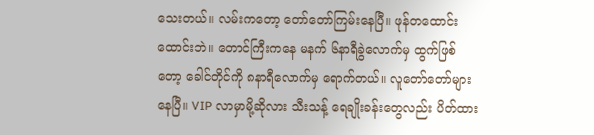သေးတယ်။ လမ်းကတော့ တော်တော်ကြမ်းနေပြီ။ ဖုန်တထောင်းထောင်းဘဲ။ တောင်ကြီးကနေ မနက် ၆နာရီခွဲလောက်မှ ထွက်ဖြစ်တော့ ခေါင်တိုင်ကို ၈နာရီလောက်မှ ရောက်တယ်။ လူတော်တော်များနေပြီ။ VIP လာမှာမို့ဆိုလား သီးသန့် ရေချိုးခန်းတွေလည်း ပိတ်ထား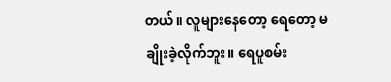တယ်။ လူများနေတော့ ရေတော့ မချိုးခဲ့လိုက်ဘူး။ ရေပူစမ်း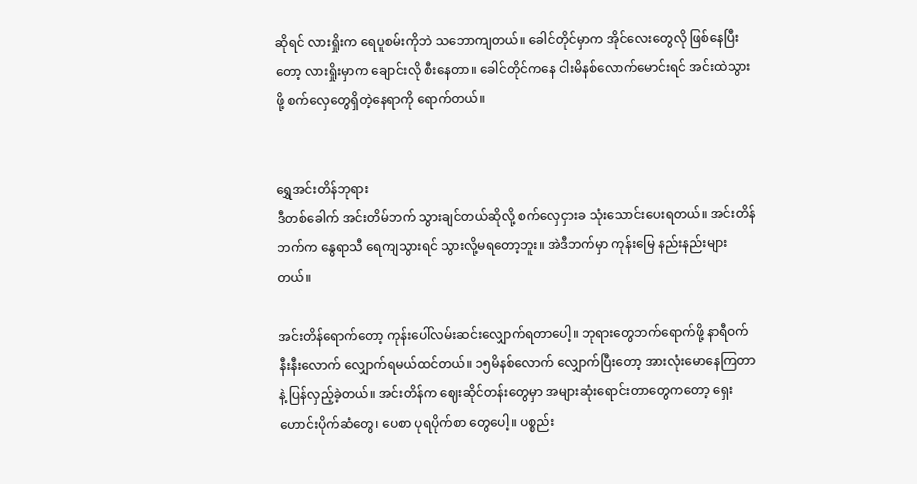ဆိုရင် လားရှိုးက ရေပူစမ်းကိုဘဲ သဘောကျတယ်။ ခေါင်တိုင်မှာက အိုင်လေးတွေလို ဖြစ်နေပြီးတော့ လားရှိုးမှာက ချောင်းလို စီးနေတာ။ ခေါင်တိုင်ကနေ ငါးမိနစ်လောက်မောင်းရင် အင်းထဲသွားဖို့ စက်လှေတွေရှိတဲ့နေရာကို ရောက်တယ်။


ရွှေအင်းတိန်ဘုရား
ဒီတစ်ခေါက် အင်းတိမ်ဘက် သွားချင်တယ်ဆိုလို့ စက်လှေငှားခ သုံးသောင်းပေးရတယ်။ အင်းတိန်ဘက်က နွေရာသီ ရေကျသွားရင် သွားလို့မရတော့ဘူး။ အဲဒီဘက်မှာ ကုန်းမြေ နည်းနည်းများတယ်။

အင်းတိန်ရောက်တော့ ကုန်းပေါ်လမ်းဆင်းလျှောက်ရတာပေါ့။ ဘုရားတွေဘက်ရောက်ဖို့ နာရီဝက် နီးနီးလောက် လျှောက်ရမယ်ထင်တယ်။ ၁၅မိနစ်လောက် လျှောက်ပြီးတော့ အားလုံးမောနေကြတာနဲ့ ပြန်လှည့်ခဲ့တယ်။ အင်းတိန်က ဈေးဆိုင်တန်းတွေမှာ အများဆုံးရောင်းတာတွေကတော့ ရှေးဟောင်းပိုက်ဆံတွေ၊ ပေစာ ပုရပိုက်စာ တွေပေါ့။ ပစ္စည်း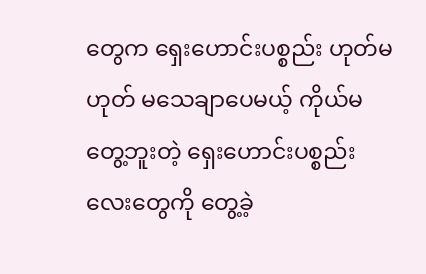တွေက ရှေးဟောင်းပစ္စည်း ဟုတ်မဟုတ် မသေချာပေမယ့် ကိုယ်မတွေ့ဘူးတဲ့ ရှေးဟောင်းပစ္စည်းလေးတွေကို တွေ့ခဲ့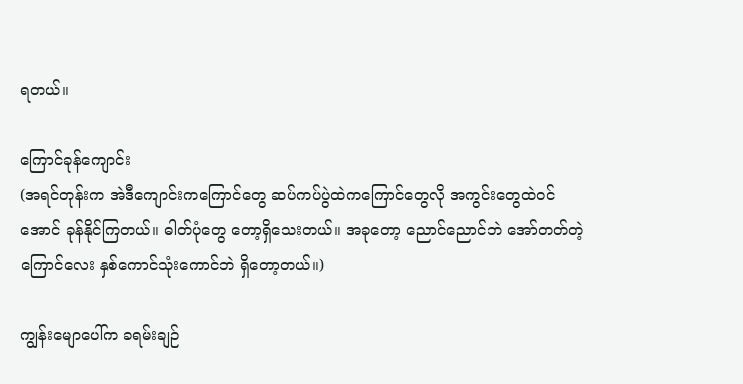ရတယ်။

ကြောင်ခုန်ကျောင်း
(အရင်တုန်းက အဲဒီကျောင်းကကြောင်တွေ ဆပ်ကပ်ပွဲထဲကကြောင်တွေလို အကွင်းတွေထဲဝင်အောင် ခုန်နိုင်ကြတယ်။ ဓါတ်ပုံတွေ တော့ရှိသေးတယ်။ အခုတော့ ညောင်ညောင်ဘဲ အော်တတ်တဲ့ ကြောင်လေး နှစ်ကောင်သုံးကောင်ဘဲ ရှိတော့တယ်။)

ကျွန်းမျောပေါ်က ခရမ်းချဉ်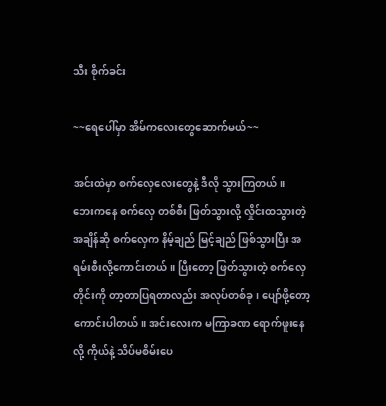သီး စိုက်ခင်း

~~ရေပေါ်မှာ အိမ်ကလေးတွေဆောက်မယ်~~

အင်းထဲမှာ စက်လှေလေးတွေနဲ့ ဒီလို သွားကြတယ်။
ဘေးကနေ စက်လှေ တစ်စီး ဖြတ်သွားလို့ လှိုင်းထသွားတဲ့အချိန်ဆို စက်လှေက နိမ့်ချည် မြင့်ချည် ဖြစ်သွားပြီး အရမ်းစီးလို့ကောင်းတယ်။ ပြီးတော့ ဖြတ်သွားတဲ့ စက်လှေတိုင်းကို တာ့တာပြရတာလည်း အလုပ်တစ်ခု၊ ပျော်ဖို့တော့ ကောင်းပါတယ်။ အင်းလေးက မကြာခဏ ရောက်ဖူးနေလို့ ကိုယ်နဲ့ သိပ်မစိမ်းပေ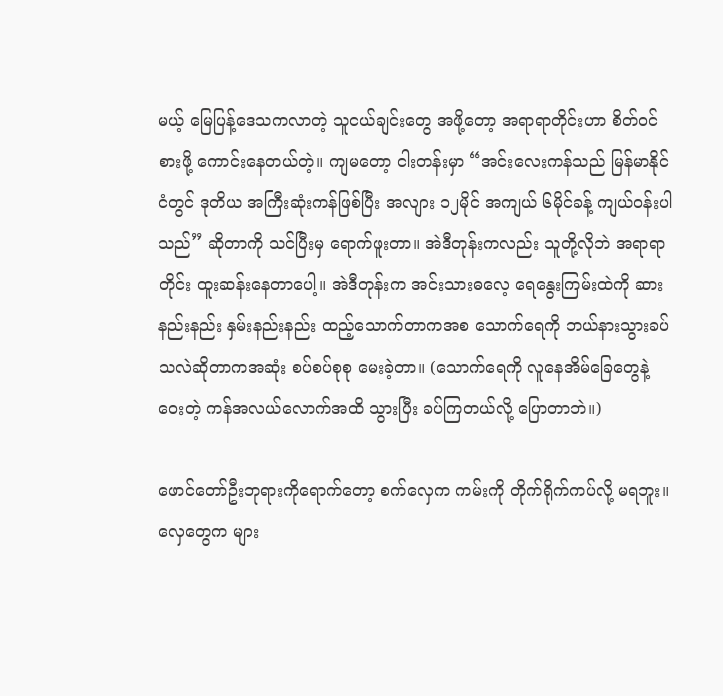မယ့် မြေပြန့်ဒေသကလာတဲ့ သူငယ်ချင်းတွေ အဖို့တော့ အရာရာတိုင်းဟာ စိတ်ဝင်စားဖို့ ကောင်းနေတယ်တဲ့။ ကျမတော့ ငါးတန်းမှာ “အင်းလေးကန်သည် မြန်မာနိုင်ငံတွင် ဒုတိယ အကြီးဆုံးကန်ဖြစ်ပြီး အလျား ၁၂မိုင် အကျယ် ၆မိုင်ခန့် ကျယ်ဝန်းပါသည်” ဆိုတာကို သင်ပြီးမှ ရောက်ဖူးတာ။ အဲဒီတုန်းကလည်း သူတို့လိုဘဲ အရာရာတိုင်း ထူးဆန်းနေတာပေါ့။ အဲဒီတုန်းက အင်းသားဓလေ့ ရေနွေးကြမ်းထဲကို ဆားနည်းနည်း နှမ်းနည်းနည်း ထည့်သောက်တာကအစ သောက်ရေကို ဘယ်နားသွားခပ်သလဲဆိုတာကအဆုံး စပ်စပ်စုစု မေးခဲ့တာ။ (သောက်ရေကို လူနေအိမ်ခြေတွေနဲ့ ဝေးတဲ့ ကန်အလယ်လောက်အထိ သွားပြီး ခပ်ကြတယ်လို့ ပြောတာဘဲ။)

ဖောင်တော်ဦးဘုရားကိုရောက်တော့ စက်လှေက ကမ်းကို တိုက်ရိုက်ကပ်လို့ မရဘူး။ လှေတွေက များ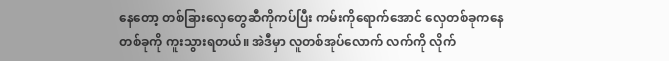နေတော့ တစ်ခြားလှေတွေဆီကိုကပ်ပြီး ကမ်းကိုရောက်အောင် လှေတစ်ခုကနေ တစ်ခုကို ကူးသွားရတယ်။ အဲဒီမှာ လူတစ်အုပ်လောက် လက်ကို လိုက်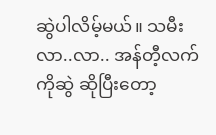ဆွဲပါလိမ့်မယ်။ သမီးလာ..လာ.. အန်တီ့လက်ကိုဆွဲ ဆိုပြီးတော့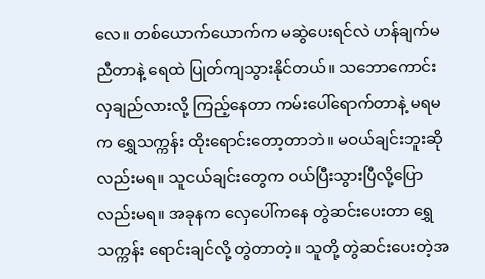လေ။ တစ်ယောက်ယောက်က မဆွဲပေးရင်လဲ ဟန်ချက်မညီတာနဲ့ ရေထဲ ပြုတ်ကျသွားနိုင်တယ်။ သဘောကောင်းလှချည်လားလို့ ကြည့်နေတာ ကမ်းပေါ်ရောက်တာနဲ့ မရမက ရွှေသက္ကန်း ထိုးရောင်းတော့တာဘဲ။ မဝယ်ချင်းဘူးဆိုလည်းမရ။ သူငယ်ချင်းတွေက ဝယ်ပြီးသွားပြီလို့ပြောလည်းမရ။ အခုနက လှေပေါ်ကနေ တွဲဆင်းပေးတာ ရွှေသက္ကန်း ရောင်းချင်လို့ တွဲတာတဲ့။ သူတို့ တွဲဆင်းပေးတဲ့အ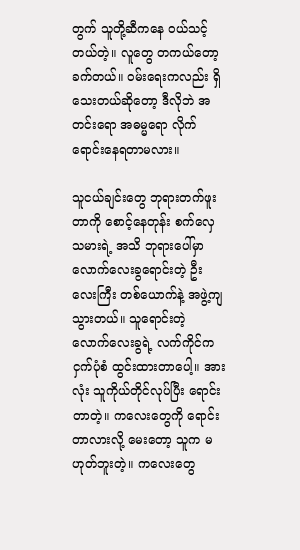တွက် သူတို့ဆီကနေ ဝယ်သင့်တယ်တဲ့။ လူတွေ တကယ်တော့ ခက်တယ်။ ဝမ်းရေးကလည်း ရှိသေးတယ်ဆိုတော့ ဒီလိုဘဲ အတင်းရော အဓမ္မရော လိုက်ရောင်းနေရတာမလား။

သူငယ်ချင်းတွေ ဘုရားတက်ဖူးတာကို စောင့်နေတုန်း စက်လှေသမားရဲ့ အသိ ဘုရားပေါ်မှာ လောက်လေးခွရောင်းတဲ့ ဦးလေးကြီး တစ်ယောက်နဲ့ အဖွဲ့ကျသွားတယ်။ သူရောင်းတဲ့ လောက်လေးခွရဲ့ လက်ကိုင်က ငှက်ပုံစံ ထွင်းထားတာပေါ့။ အားလုံး သူကိုယ်တိုင်လုပ်ပြီး ရောင်းတာတဲ့။ ကလေးတွေကို ရောင်းတာလားလို့ မေးတော့ သူက မဟုတ်ဘူးတဲ့။ ကလေးတွေ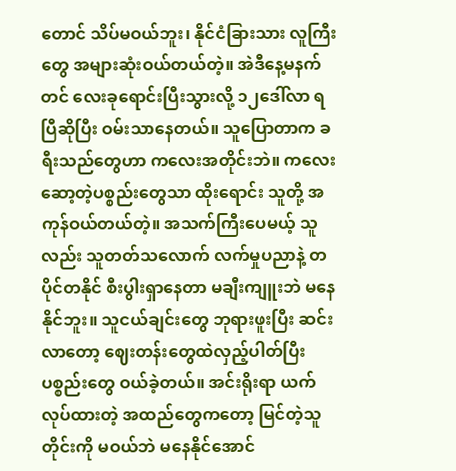တောင် သိပ်မဝယ်ဘူး၊ နိုင်ငံခြားသား လူကြီးတွေ အများဆုံးဝယ်တယ်တဲ့။ အဲဒီနေ့မနက်တင် လေးခုရောင်းပြီးသွားလို့ ၁၂ဒေါ်လာ ရပြီဆိုပြီး ဝမ်းသာနေတယ်။ သူပြောတာက ခရီးသည်တွေဟာ ကလေးအတိုင်းဘဲ။ ကလေးဆော့တဲ့ပစ္စည်းတွေသာ ထိုးရောင်း သူတို့ အကုန်ဝယ်တယ်တဲ့။ အသက်ကြီးပေမယ့် သူလည်း သူတတ်သလောက် လက်မှုပညာနဲ့ တပိုင်တနိုင် စီးပွါးရှာနေတာ မချီးကျူးဘဲ မနေနိုင်ဘူး။ သူငယ်ချင်းတွေ ဘုရားဖူးပြီး ဆင်းလာတော့ ဈေးတန်းတွေထဲလှည့်ပါတ်ပြီး ပစ္စည်းတွေ ဝယ်ခဲ့တယ်။ အင်းရိုးရာ ယက်လုပ်ထားတဲ့ အထည်တွေကတော့ မြင်တဲ့သူတိုင်းကို မဝယ်ဘဲ မနေနိုင်အောင်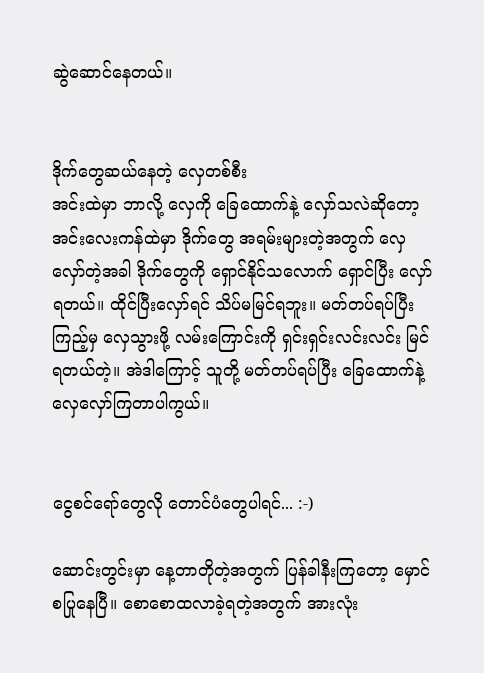ဆွဲဆောင်နေတယ်။


ဒိုက်တွေဆယ်နေတဲ့ လှေတစ်စီး
အင်းထဲမှာ ဘာလို့ လှေကို ခြေထောက်နဲ့ လှော်သလဲဆိုတော့ အင်းလေးကန်ထဲမှာ ဒိုက်တွေ အရမ်းများတဲ့အတွက် လှေလှော်တဲ့အခါ ဒိုက်တွေကို ရှောင်နိုင်သလောက် ရှောင်ပြီး လှော်ရတယ်။ ထိုင်ပြီးလှော်ရင် သိပ်မမြင်ရဘူး။ မတ်တပ်ရပ်ပြီးကြည့်မှ လှေသွားဖို့ လမ်းကြောင်းကို ရှင်းရှင်းလင်းလင်း မြင်ရတယ်တဲ့။ အဲဒါကြောင့် သူတို့ မတ်တပ်ရပ်ပြီး ခြေထောက်နဲ့ လှေလှော်ကြတာပါကွယ်။


ငွေစင်ရော်တွေလို တောင်ပံတွေပါရင်... :-)

ဆောင်းတွင်းမှာ နေ့တာတိုတဲ့အတွက် ပြန်ခါနီးကြတော့ မှောင်စပြုနေပြီ။ စောစောထလာခဲ့ရတဲ့အတွက် အားလုံး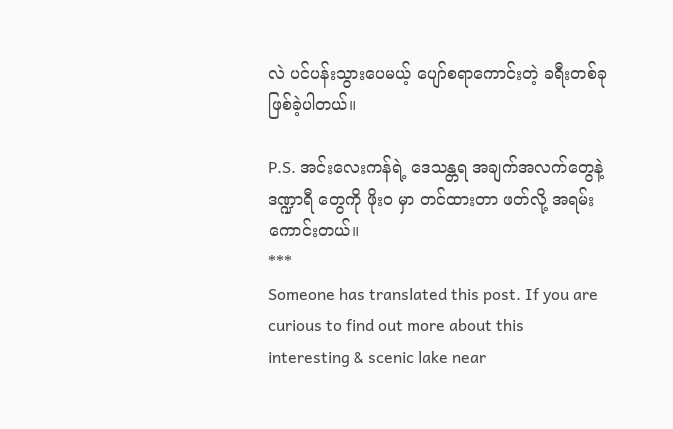လဲ ပင်ပန်းသွားပေမယ့် ပျော်စရာကောင်းတဲ့ ခရီးတစ်ခု ဖြစ်ခဲ့ပါတယ်။

P.S. အင်းလေးကန်ရဲ့ ဒေသန္တရ အချက်အလက်တွေနဲ့ ဒဏ္ဍာရီ တွေကို ဖိုးဝ မှာ တင်ထားတာ ဖတ်လို့ အရမ်းကောင်းတယ်။
***
Someone has translated this post. If you are curious to find out more about this interesting & scenic lake near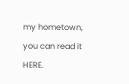my hometown, you can read it HERE.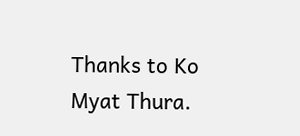Thanks to Ko Myat Thura.